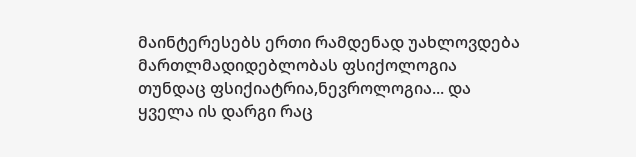მაინტერესებს ერთი რამდენად უახლოვდება მართლმადიდებლობას ფსიქოლოგია თუნდაც ფსიქიატრია,ნევროლოგია... და ყველა ის დარგი რაც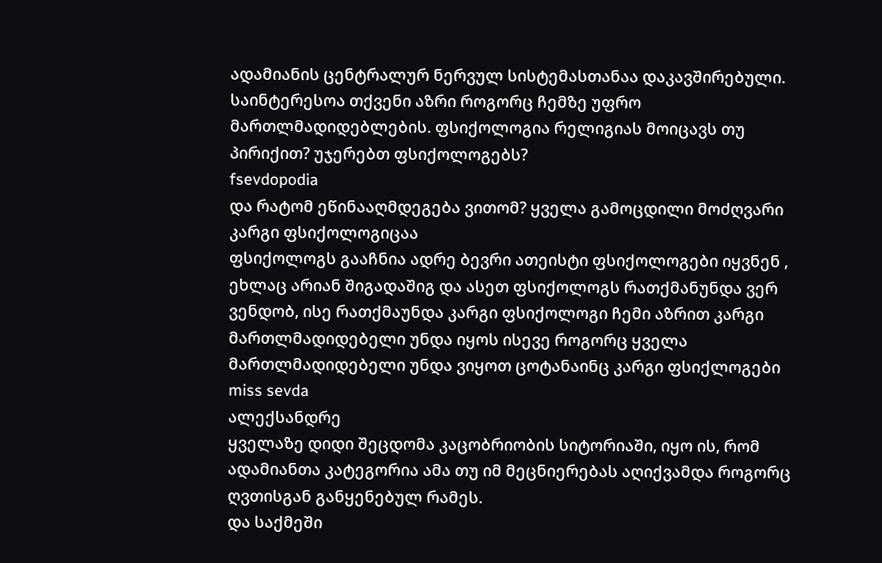ადამიანის ცენტრალურ ნერვულ სისტემასთანაა დაკავშირებული. საინტერესოა თქვენი აზრი როგორც ჩემზე უფრო მართლმადიდებლების. ფსიქოლოგია რელიგიას მოიცავს თუ პირიქით? უჯერებთ ფსიქოლოგებს?
fsevdopodia
და რატომ ეწინააღმდეგება ვითომ? ყველა გამოცდილი მოძღვარი კარგი ფსიქოლოგიცაა
ფსიქოლოგს გააჩნია ადრე ბევრი ათეისტი ფსიქოლოგები იყვნენ , ეხლაც არიან შიგადაშიგ და ასეთ ფსიქოლოგს რათქმანუნდა ვერ ვენდობ, ისე რათქმაუნდა კარგი ფსიქოლოგი ჩემი აზრით კარგი მართლმადიდებელი უნდა იყოს ისევე როგორც ყველა მართლმადიდებელი უნდა ვიყოთ ცოტანაინც კარგი ფსიქლოგები
miss sevda
ალექსანდრე
ყველაზე დიდი შეცდომა კაცობრიობის სიტორიაში, იყო ის, რომ ადამიანთა კატეგორია ამა თუ იმ მეცნიერებას აღიქვამდა როგორც ღვთისგან განყენებულ რამეს.
და საქმეში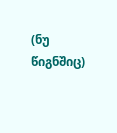(ნუ წიგნშიც)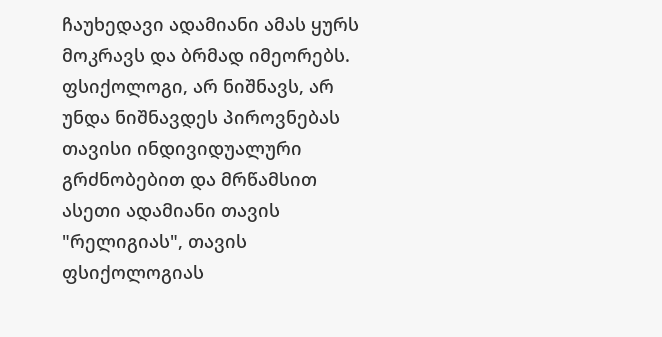ჩაუხედავი ადამიანი ამას ყურს მოკრავს და ბრმად იმეორებს.
ფსიქოლოგი, არ ნიშნავს, არ უნდა ნიშნავდეს პიროვნებას თავისი ინდივიდუალური გრძნობებით და მრწამსით ასეთი ადამიანი თავის "რელიგიას", თავის ფსიქოლოგიას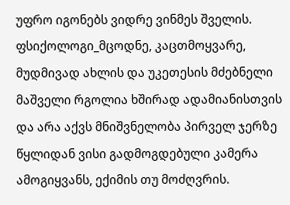უფრო იგონებს ვიდრე ვინმეს შველის.
ფსიქოლოგი_მცოდნე, კაცთმოყვარე, მუდმივად ახლის და უკეთესის მძებნელი მაშველი რგოლია ხშირად ადამიანისთვის და არა აქვს მნიშვნელობა პირველ ჯერზე წყლიდან ვისი გადმოგდებული კამერა ამოგიყვანს, ექიმის თუ მოძღვრის.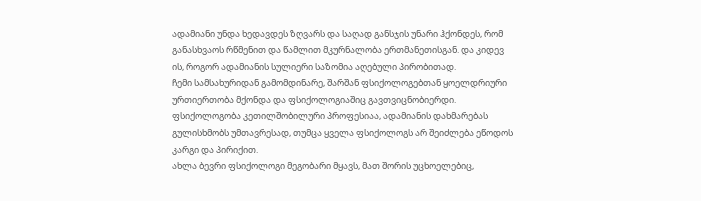ადამიანი უნდა ხედავდეს ზღვარს და საღად განსჯის უნარი ჰქონდეს, რომ განასხვაოს რწმენით და წამლით მკურნალობა ერთმანეთისგან. და კიდევ ის, როგორ ადამიანის სულიერი საზომია აღებული პირობითად.
ჩემი სამსახურიდან გამომდინარე, შარშან ფსიქოლოგებთან ყოელდრიური ურთიერთობა მქონდა და ფსიქოლოგიაშიც გავთვიცნობიერდი.
ფსიქოლოგობა კეთილშობილური პროფესიაა, ადამიანის დახმარებას გულისხმობს უმთავრესად, თუმცა ყველა ფსიქოლოგს არ შეიძლება ეწოდოს კარგი და პირიქით.
ახლა ბევრი ფსიქოლოგი მეგობარი მყავს, მათ შორის უცხოელებიც,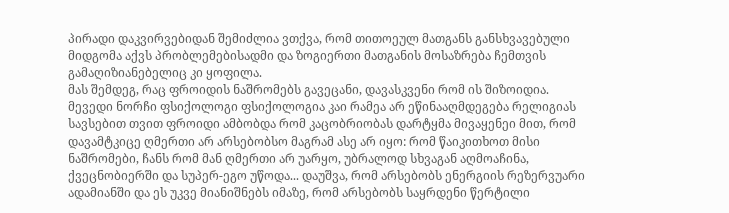პირადი დაკვირვებიდან შემიძლია ვთქვა, რომ თითოეულ მათგანს განსხვავებული მიდგომა აქვს პრობლემებისადმი და ზოგიერთი მათგანის მოსაზრება ჩემთვის გამაღიზიანებელიც კი ყოფილა.
მას შემდეგ, რაც ფროიდის ნაშრომებს გავეცანი, დავასკვენი რომ ის შიზოიდია.
მევედი ნორჩი ფსიქოლოგი ფსიქოლოგია კაი რამეა არ ეწინააღმდეგება რელიგიას სავსებით თვით ფროიდი ამბობდა რომ კაცობრიობას დარტყმა მივაყენეი მით, რომ დავამტკიცე ღმერთი არ არსებობსო მაგრამ ასე არ იყო: რომ წაიკითხოთ მისი ნაშრომები, ჩანს რომ მან ღმერთი არ უარყო, უბრალოდ სხვაგან აღმოაჩინა, ქვეცნობიერში და სუპერ-ეგო უწოდა... დაუშვა, რომ არსებობს ენერგიის რეზერვუარი ადამიანში და ეს უკვე მიანიშნებს იმაზე, რომ არსებობს საყრდენი წერტილი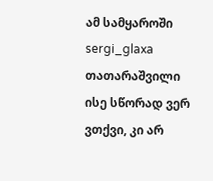ამ სამყაროში
sergi_glaxa
თათარაშვილი
ისე სწორად ვერ ვთქვი, კი არ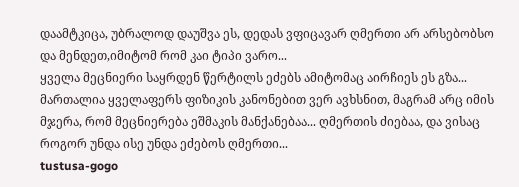დაამტკიცა, უბრალოდ დაუშვა ეს, დედას ვფიცავარ ღმერთი არ არსებობსო და მენდეთ,იმიტომ რომ კაი ტიპი ვარო...
ყველა მეცნიერი საყრდენ წერტილს ეძებს ამიტომაც აირჩიეს ეს გზა... მართალია ყველაფერს ფიზიკის კანონებით ვერ ავხსნით, მაგრამ არც იმის მჯერა, რომ მეცნიერება ეშმაკის მანქანებაა... ღმერთის ძიებაა, და ვისაც როგორ უნდა ისე უნდა ეძებოს ღმერთი...
tustusa-gogo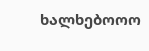ხალხებოოო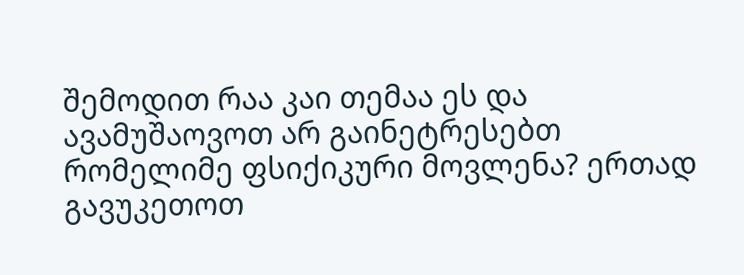შემოდით რაა კაი თემაა ეს და ავამუშაოვოთ არ გაინეტრესებთ რომელიმე ფსიქიკური მოვლენა? ერთად გავუკეთოთ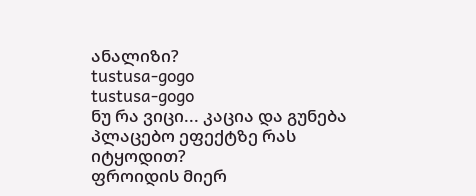ანალიზი?
tustusa-gogo
tustusa-gogo
ნუ რა ვიცი... კაცია და გუნება
პლაცებო ეფექტზე რას იტყოდით?
ფროიდის მიერ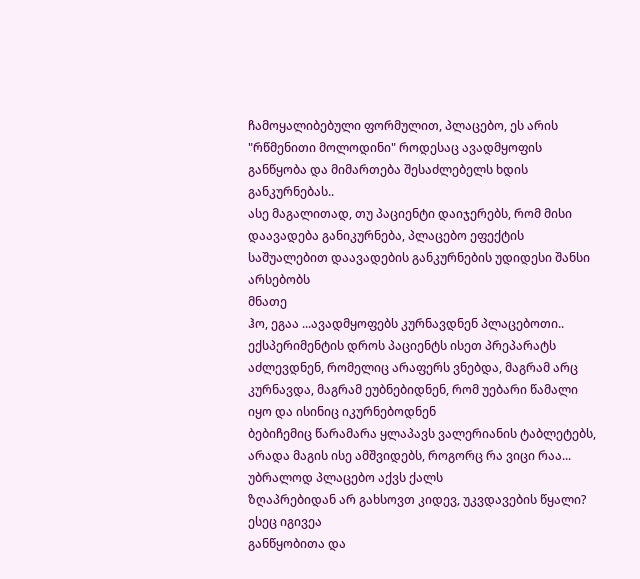ჩამოყალიბებული ფორმულით, პლაცებო, ეს არის "რწმენითი მოლოდინი" როდესაც ავადმყოფის განწყობა და მიმართება შესაძლებელს ხდის განკურნებას..
ასე მაგალითად, თუ პაციენტი დაიჯერებს, რომ მისი დაავადება განიკურნება, პლაცებო ეფექტის საშუალებით დაავადების განკურნების უდიდესი შანსი არსებობს
მნათე
ჰო, ეგაა ...ავადმყოფებს კურნავდნენ პლაცებოთი.. ექსპერიმენტის დროს პაციენტს ისეთ პრეპარატს აძლევდნენ, რომელიც არაფერს ვნებდა, მაგრამ არც კურნავდა, მაგრამ ეუბნებიდნენ, რომ უებარი წამალი იყო და ისინიც იკურნებოდნენ
ბებიჩემიც წარამარა ყლაპავს ვალერიანის ტაბლეტებს, არადა მაგის ისე ამშვიდებს, როგორც რა ვიცი რაა... უბრალოდ პლაცებო აქვს ქალს
ზღაპრებიდან არ გახსოვთ კიდევ, უკვდავების წყალი? ესეც იგივეა
განწყობითა და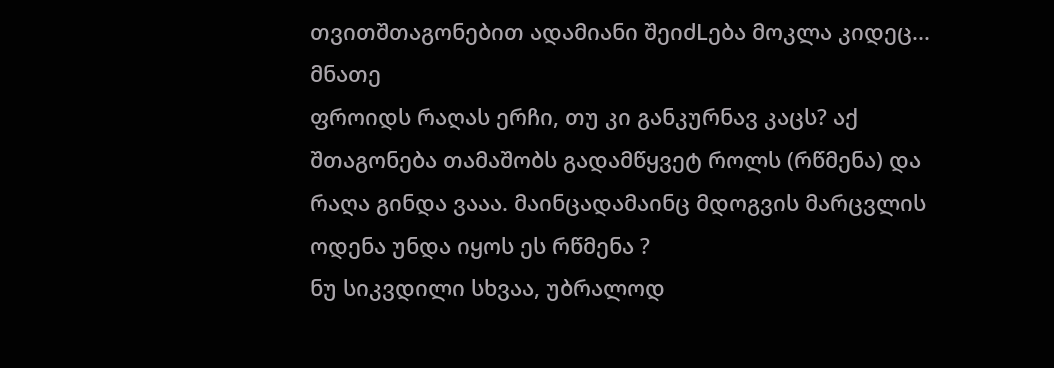თვითშთაგონებით ადამიანი შეიძLება მოკლა კიდეც...
მნათე
ფროიდს რაღას ერჩი, თუ კი განკურნავ კაცს? აქ შთაგონება თამაშობს გადამწყვეტ როლს (რწმენა) და რაღა გინდა ვააა. მაინცადამაინც მდოგვის მარცვლის ოდენა უნდა იყოს ეს რწმენა ?
ნუ სიკვდილი სხვაა, უბრალოდ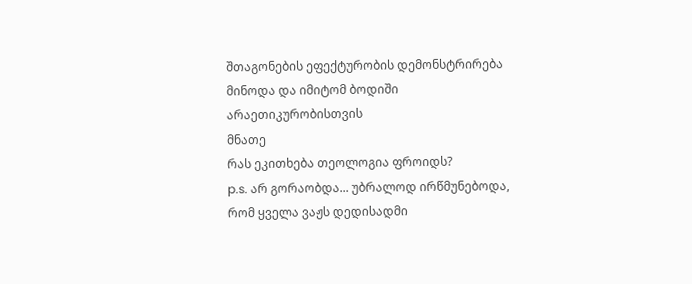შთაგონების ეფექტურობის დემონსტრირება მინოდა და იმიტომ ბოდიში არაეთიკურობისთვის
მნათე
რას ეკითხება თეოლოგია ფროიდს?
p.s. არ გორაობდა... უბრალოდ ირწმუნებოდა, რომ ყველა ვაჟს დედისადმი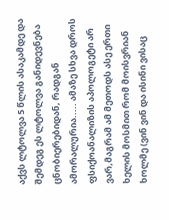აქვს ლტოლვა 5 წლის ასაკამდე და შემდეგ ეს ლტოლვა განიდევნება ცნობიერებიდან, რადგან ამორალურია..... ამაზე სხვა დროს
ფსიქოანალიზის აპოლოგეტი არ ვარ,მაგრამ ამ მეთოდს ასე ერთი ხელის მოსმით რომ მოისვრიან ხოლმე (ვინ ვინ და ისინი ვისაც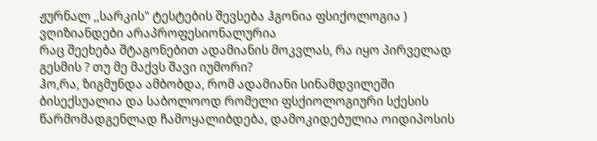ჟურნალ ,,სარკის" ტესტების შევსება ჰგონია ფსიქოლოგია ) ვღიზიანდები არაპროფესიონალურია
რაც შეეხება შტაგონებით ადამიანის მოკვლას, რა იყო პირველად გესმის ? თუ მე მაქვს შავი იუმორი?
ჰო,რა, ზიგმუნდა ამბობდა, რომ ადამიანი სინამდვილეში ბისექსუალია და საბოლოოდ რომელი ფსქიოლოგიური სქესის წარმომადგენლად ჩამოყალიბდება, დამოკიდებულია ოიდიპოსის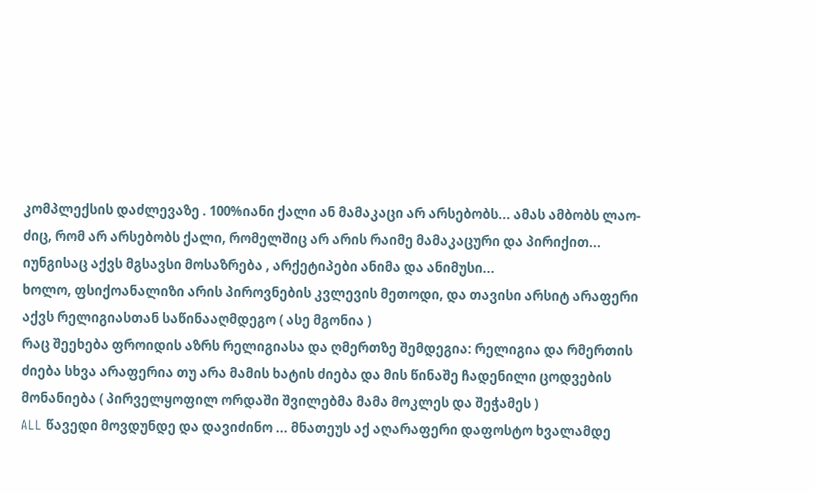კომპლექსის დაძლევაზე . 100%იანი ქალი ან მამაკაცი არ არსებობს... ამას ამბობს ლაო-ძიც, რომ არ არსებობს ქალი, რომელშიც არ არის რაიმე მამაკაცური და პირიქით... იუნგისაც აქვს მგსავსი მოსაზრება , არქეტიპები ანიმა და ანიმუსი...
ხოლო, ფსიქოანალიზი არის პიროვნების კვლევის მეთოდი, და თავისი არსიტ არაფერი აქვს რელიგიასთან საწინააღმდეგო ( ასე მგონია )
რაც შეეხება ფროიდის აზრს რელიგიასა და ღმერთზე შემდეგია: რელიგია და რმერთის ძიება სხვა არაფერია თუ არა მამის ხატის ძიება და მის წინაშე ჩადენილი ცოდვების მონანიება ( პირველყოფილ ორდაში შვილებმა მამა მოკლეს და შეჭამეს )
ALL წავედი მოვდუნდე და დავიძინო ... მნათეუს აქ აღარაფერი დაფოსტო ხვალამდე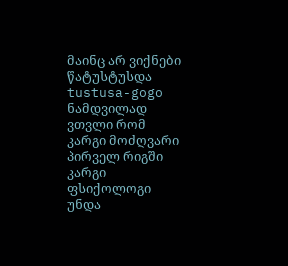მაინც არ ვიქნები
წატუსტუსდა
tustusa-gogo
ნამდვილად ვთვლი რომ კარგი მოძღვარი პირველ რიგში კარგი ფსიქოლოგი უნდა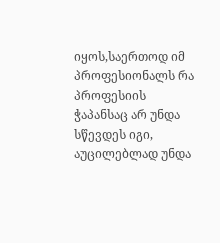იყოს,საერთოდ იმ პროფესიონალს რა პროფესიის ჭაპანსაც არ უნდა სწევდეს იგი, აუცილებლად უნდა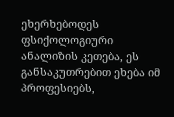ეხერხებოდეს ფსიქოლოგიური ანალიზის კეთება, ეს განსაკუთრებით ეხება იმ პროფესიებს,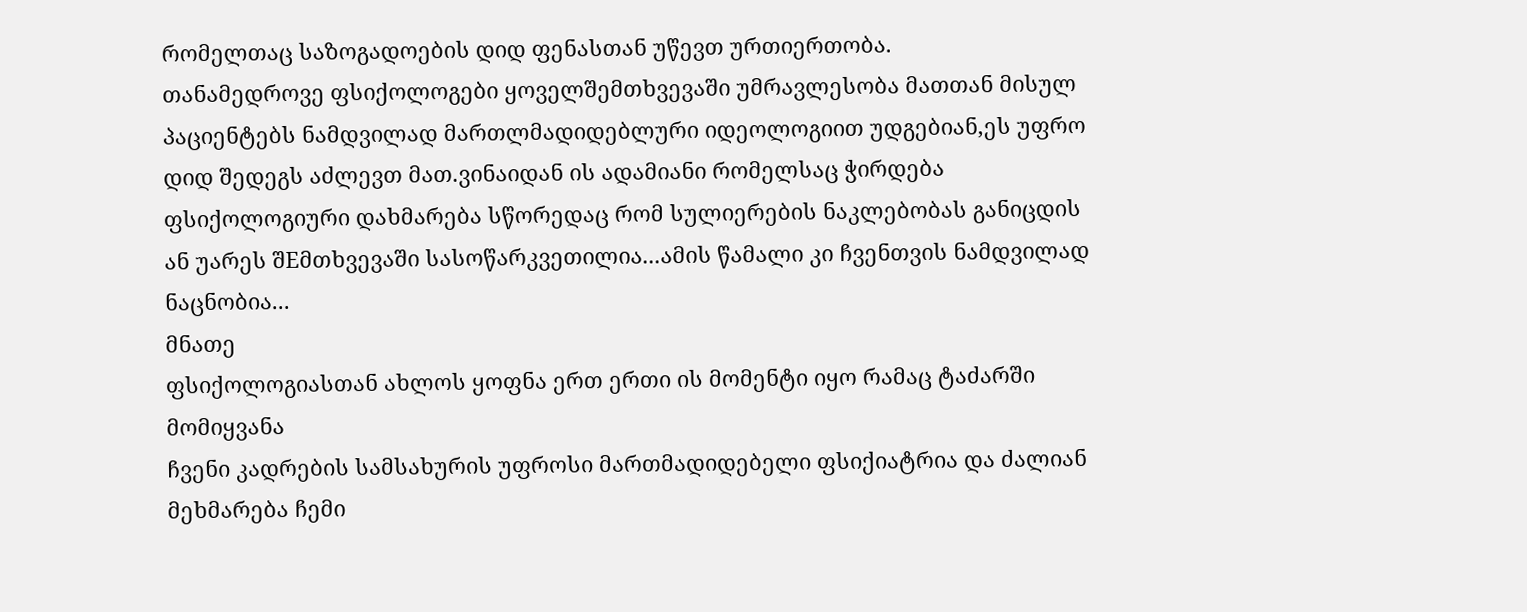რომელთაც საზოგადოების დიდ ფენასთან უწევთ ურთიერთობა.
თანამედროვე ფსიქოლოგები ყოველშემთხვევაში უმრავლესობა მათთან მისულ პაციენტებს ნამდვილად მართლმადიდებლური იდეოლოგიით უდგებიან,ეს უფრო დიდ შედეგს აძლევთ მათ.ვინაიდან ის ადამიანი რომელსაც ჭირდება ფსიქოლოგიური დახმარება სწორედაც რომ სულიერების ნაკლებობას განიცდის ან უარეს შEმთხვევაში სასოწარკვეთილია...ამის წამალი კი ჩვენთვის ნამდვილად ნაცნობია...
მნათე
ფსიქოლოგიასთან ახლოს ყოფნა ერთ ერთი ის მომენტი იყო რამაც ტაძარში მომიყვანა
ჩვენი კადრების სამსახურის უფროსი მართმადიდებელი ფსიქიატრია და ძალიან მეხმარება ჩემი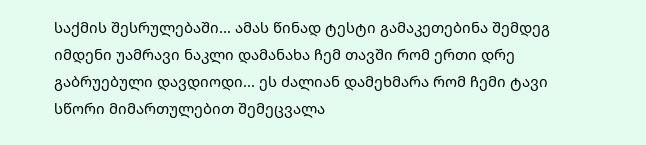საქმის შესრულებაში... ამას წინად ტესტი გამაკეთებინა შემდეგ იმდენი უამრავი ნაკლი დამანახა ჩემ თავში რომ ერთი დრე გაბრუებული დავდიოდი... ეს ძალიან დამეხმარა რომ ჩემი ტავი სწორი მიმართულებით შემეცვალა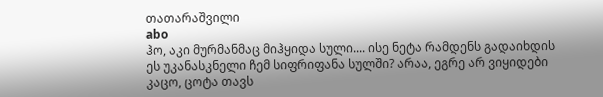თათარაშვილი
abo
ჰო, აკი მურმანმაც მიჰყიდა სული.... ისე ნეტა რამდენს გადაიხდის ეს უკანასკნელი ჩემ სიფრიფანა სულში? არაა, ეგრე არ ვიყიდები კაცო, ცოტა თავს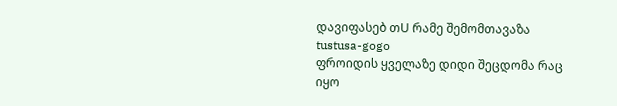დავიფასებ თU რამე შემომთავაზა
tustusa-gogo
ფროიდის ყველაზე დიდი შეცდომა რაც იყო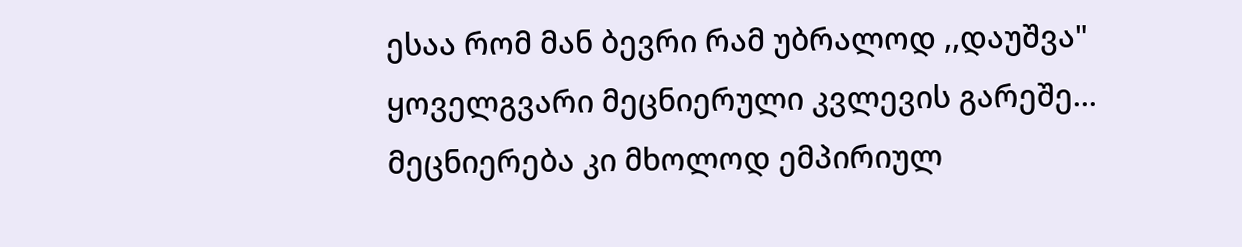ესაა რომ მან ბევრი რამ უბრალოდ ,,დაუშვა" ყოველგვარი მეცნიერული კვლევის გარეშე... მეცნიერება კი მხოლოდ ემპირიულ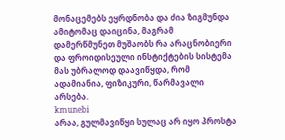მონაცემებს ეყრდნობა და ძია ზიგმუნდა ამიტომაც დაიცინა, მაგრამ დამერწმუნეთ მუშაობს რა არაცნობიერი და ფროიდისეული ინსტიქტების სისტემა
მას უბრალოდ დაავიწყდა, რომ ადამიანია, ფიზიკური, წარმავალი არსება.
kmunebi
არაა, გულმავიწყი სულაც არ იყო პროსტა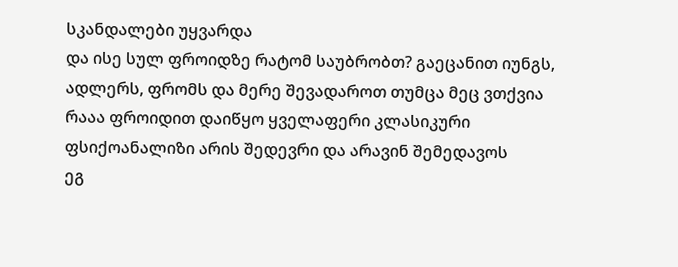სკანდალები უყვარდა
და ისე სულ ფროიდზე რატომ საუბრობთ? გაეცანით იუნგს, ადლერს, ფრომს და მერე შევადაროთ თუმცა მეც ვთქვია რააა ფროიდით დაიწყო ყველაფერი კლასიკური ფსიქოანალიზი არის შედევრი და არავინ შემედავოს
ეგ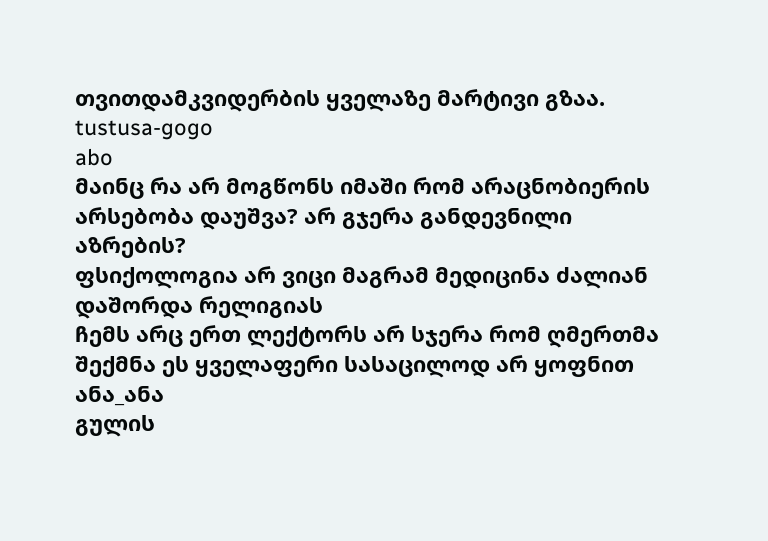თვითდამკვიდერბის ყველაზე მარტივი გზაა.
tustusa-gogo
abo
მაინც რა არ მოგწონს იმაში რომ არაცნობიერის არსებობა დაუშვა? არ გჯერა განდევნილი აზრების?
ფსიქოლოგია არ ვიცი მაგრამ მედიცინა ძალიან დაშორდა რელიგიას
ჩემს არც ერთ ლექტორს არ სჯერა რომ ღმერთმა შექმნა ეს ყველაფერი სასაცილოდ არ ყოფნით
ანა_ანა
გულის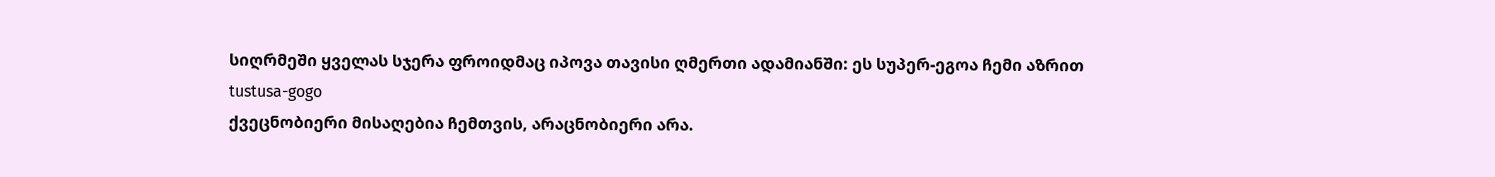სიღრმეში ყველას სჯერა ფროიდმაც იპოვა თავისი ღმერთი ადამიანში: ეს სუპერ-ეგოა ჩემი აზრით
tustusa-gogo
ქვეცნობიერი მისაღებია ჩემთვის, არაცნობიერი არა.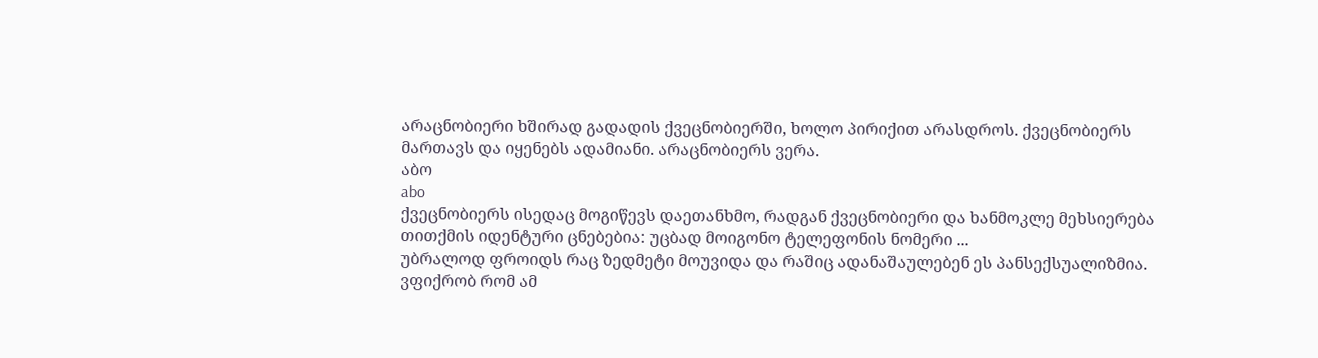არაცნობიერი ხშირად გადადის ქვეცნობიერში, ხოლო პირიქით არასდროს. ქვეცნობიერს მართავს და იყენებს ადამიანი. არაცნობიერს ვერა.
აბო
abo
ქვეცნობიერს ისედაც მოგიწევს დაეთანხმო, რადგან ქვეცნობიერი და ხანმოკლე მეხსიერება თითქმის იდენტური ცნებებია: უცბად მოიგონო ტელეფონის ნომერი ...
უბრალოდ ფროიდს რაც ზედმეტი მოუვიდა და რაშიც ადანაშაულებენ ეს პანსექსუალიზმია.
ვფიქრობ რომ ამ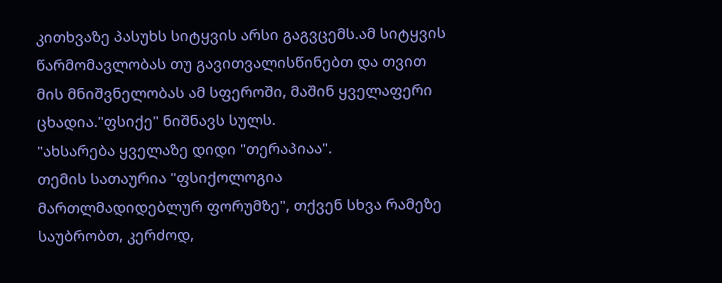კითხვაზე პასუხს სიტყვის არსი გაგვცემს.ამ სიტყვის წარმომავლობას თუ გავითვალისწინებთ და თვით მის მნიშვნელობას ამ სფეროში, მაშინ ყველაფერი ცხადია."ფსიქე" ნიშნავს სულს.
"ახსარება ყველაზე დიდი "თერაპიაა".
თემის სათაურია "ფსიქოლოგია მართლმადიდებლურ ფორუმზე", თქვენ სხვა რამეზე საუბრობთ, კერძოდ,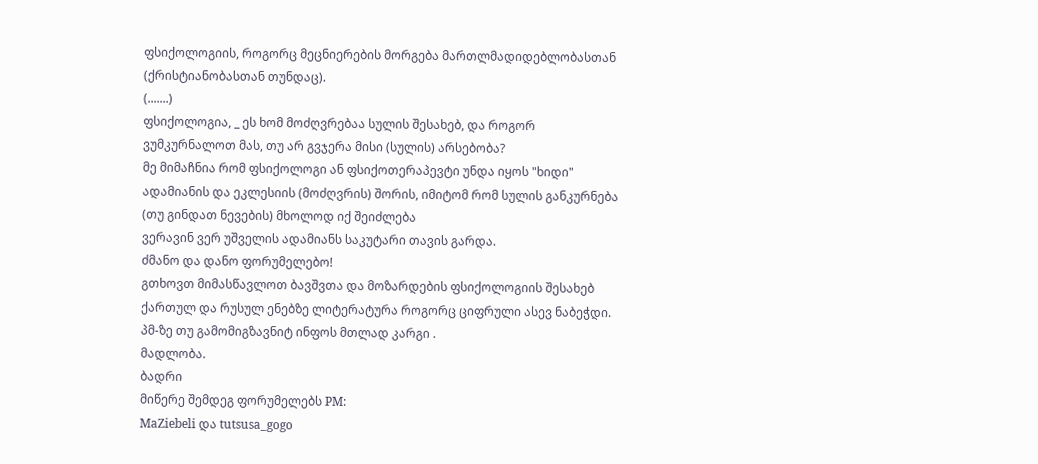ფსიქოლოგიის, როგორც მეცნიერების მორგება მართლმადიდებლობასთან (ქრისტიანობასთან თუნდაც).
(.......)
ფსიქოლოგია, _ ეს ხომ მოძღვრებაა სულის შესახებ, და როგორ ვუმკურნალოთ მას, თუ არ გვჯერა მისი (სულის) არსებობა?
მე მიმაჩნია რომ ფსიქოლოგი ან ფსიქოთერაპევტი უნდა იყოს "ხიდი" ადამიანის და ეკლესიის (მოძღვრის) შორის, იმიტომ რომ სულის განკურნება (თუ გინდათ ნევების) მხოლოდ იქ შეიძლება
ვერავინ ვერ უშველის ადამიანს საკუტარი თავის გარდა.
ძმანო და დანო ფორუმელებო!
გთხოვთ მიმასწავლოთ ბავშვთა და მოზარდების ფსიქოლოგიის შესახებ ქართულ და რუსულ ენებზე ლიტერატურა როგორც ციფრული ასევ ნაბეჭდი.
პმ-ზე თუ გამომიგზავნიტ ინფოს მთლად კარგი .
მადლობა.
ბადრი
მიწერე შემდეგ ფორუმელებს PM:
MaZiebeli და tutsusa_gogo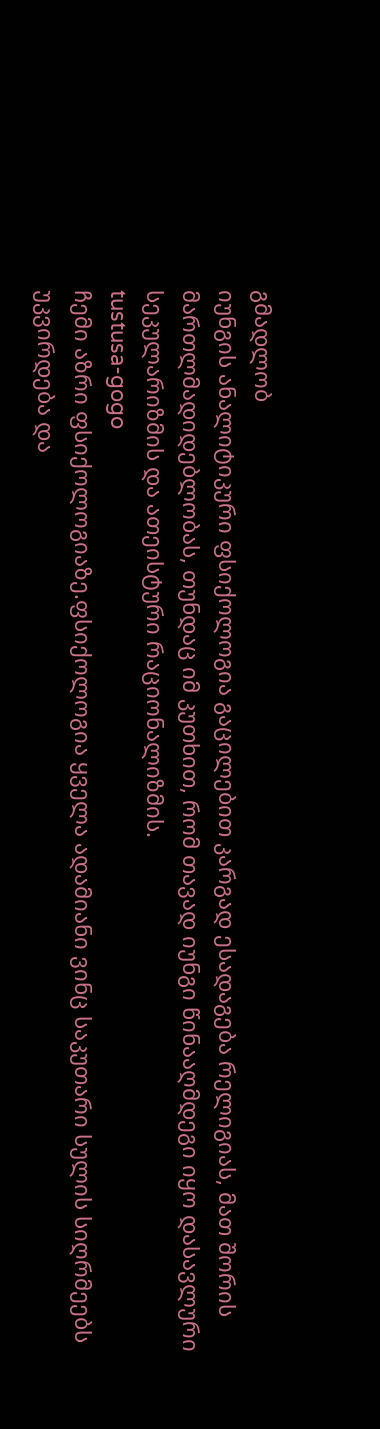გმადლობ
იუნგის ანალიტიკური ფსიქოლოგია გაცილებით კარგად ესადაგება რელიგიას, მათ შორის მართლმადიდებლობას, თუნდაც იმ კუთხით, რომ თავად იუნგი წინააღმდეგი იყო დასავლური სეკულარიზმის და ათეისტური რაციონალიზმის.
tustusa-gogo
ჩემი აზრი ფსიქოლოგიაზე.ფსიქოლოგია ყველა ადამიანი ვინც საკუთარი სულის სიღრმეებს უკვირდება და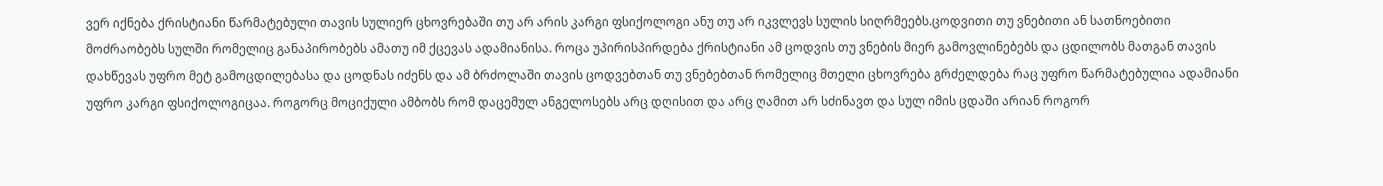ვერ იქნება ქრისტიანი წარმატებული თავის სულიერ ცხოვრებაში თუ არ არის კარგი ფსიქოლოგი ანუ თუ არ იკვლევს სულის სიღრმეებს.ცოდვითი თუ ვნებითი ან სათნოებითი მოძრაობებს სულში რომელიც განაპირობებს ამათუ იმ ქცევას ადამიანისა. როცა უპირისპირდება ქრისტიანი ამ ცოდვის თუ ვნების მიერ გამოვლინებებს და ცდილობს მათგან თავის დახწევას უფრო მეტ გამოცდილებასა და ცოდნას იძენს და ამ ბრძოლაში თავის ცოდვებთან თუ ვნებებთან რომელიც მთელი ცხოვრება გრძელდება რაც უფრო წარმატებულია ადამიანი უფრო კარგი ფსიქოლოგიცაა. როგორც მოციქული ამბობს რომ დაცემულ ანგელოსებს არც დღისით და არც ღამით არ სძინავთ და სულ იმის ცდაში არიან როგორ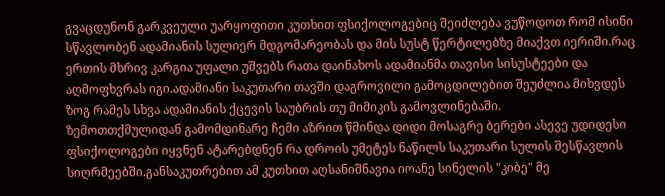გვაცდუნონ გარკვეული უარყოფითი კუთხით ფსიქოლოგებიც შეიძლება ვუწოდოთ რომ ისინი სწავლობენ ადამიანის სულიერ მდგომარეობას და მის სუსტ წერტილებზე მიაქვთ იერიში.რაც ერთის მხრივ კარგია უფალი უშვებს რათა დაინახოს ადამიანმა თავისი სისუსტეები და აღმოფხვრას იგი.ადამიანი საკუთარი თავში დაგროვილი გამოცდილებით შეუძლია მიხვდეს ზოგ რამეს სხვა ადამიანის ქცევის საუბრის თუ მიმიკის გამოვლინებაში.
ზემოთთქმულიდან გამომდინარე ჩემი აზრით წმინდა დიდი მოსაგრე ბერები ასევე უდიდესი ფსიქოლოგები იყვნენ ატარებდნენ რა დროის უმეტეს ნაწილს საკუთარი სულის შესწავლის სიღრმეებში.განსაკუთრებით ამ კუთხით აღსანიშნავია იოანე სინელის "კიბე" მე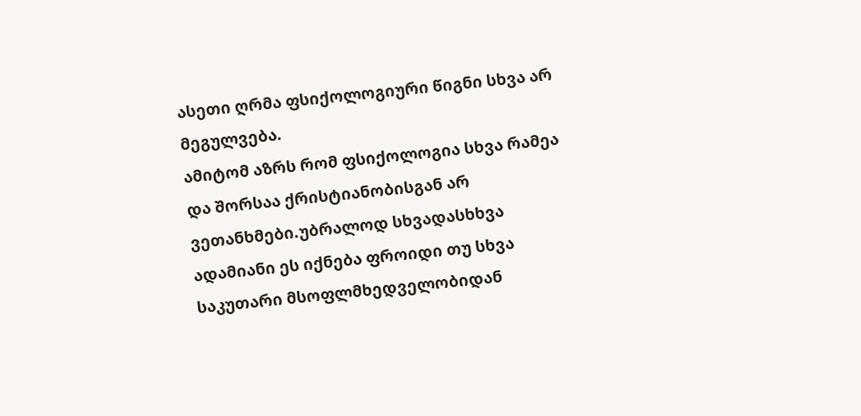ასეთი ღრმა ფსიქოლოგიური წიგნი სხვა არ მეგულვება.
ამიტომ აზრს რომ ფსიქოლოგია სხვა რამეა და შორსაა ქრისტიანობისგან არ ვეთანხმები.უბრალოდ სხვადასხხვა ადამიანი ეს იქნება ფროიდი თუ სხვა საკუთარი მსოფლმხედველობიდან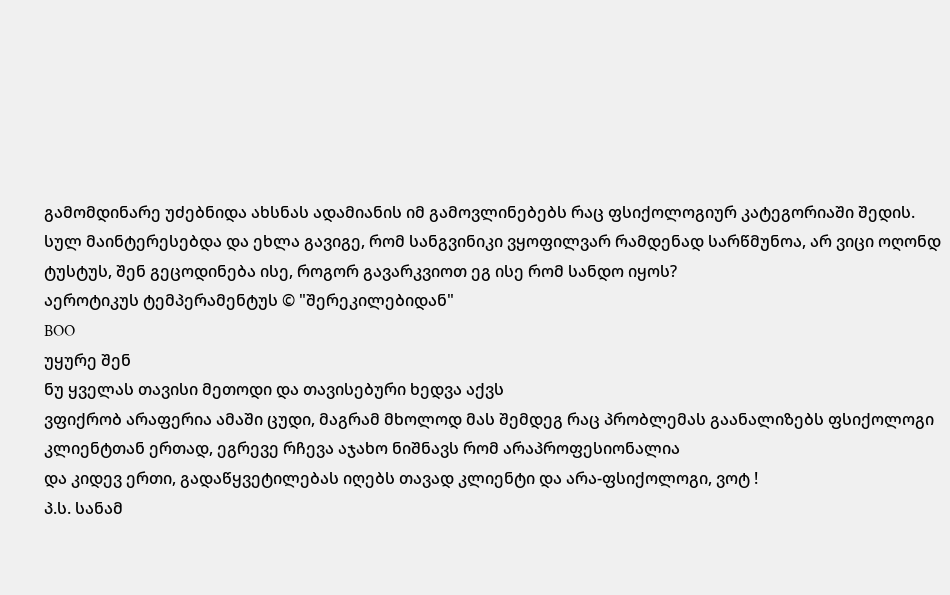გამომდინარე უძებნიდა ახსნას ადამიანის იმ გამოვლინებებს რაც ფსიქოლოგიურ კატეგორიაში შედის.
სულ მაინტერესებდა და ეხლა გავიგე, რომ სანგვინიკი ვყოფილვარ რამდენად სარწმუნოა, არ ვიცი ოღონდ
ტუსტუს, შენ გეცოდინება ისე, როგორ გავარკვიოთ ეგ ისე რომ სანდო იყოს?
აეროტიკუს ტემპერამენტუს © "შერეკილებიდან"
BOO
უყურე შენ
ნუ ყველას თავისი მეთოდი და თავისებური ხედვა აქვს
ვფიქრობ არაფერია ამაში ცუდი, მაგრამ მხოლოდ მას შემდეგ რაც პრობლემას გაანალიზებს ფსიქოლოგი კლიენტთან ერთად, ეგრევე რჩევა აჯახო ნიშნავს რომ არაპროფესიონალია
და კიდევ ერთი, გადაწყვეტილებას იღებს თავად კლიენტი და არა-ფსიქოლოგი, ვოტ !
პ.ს. სანამ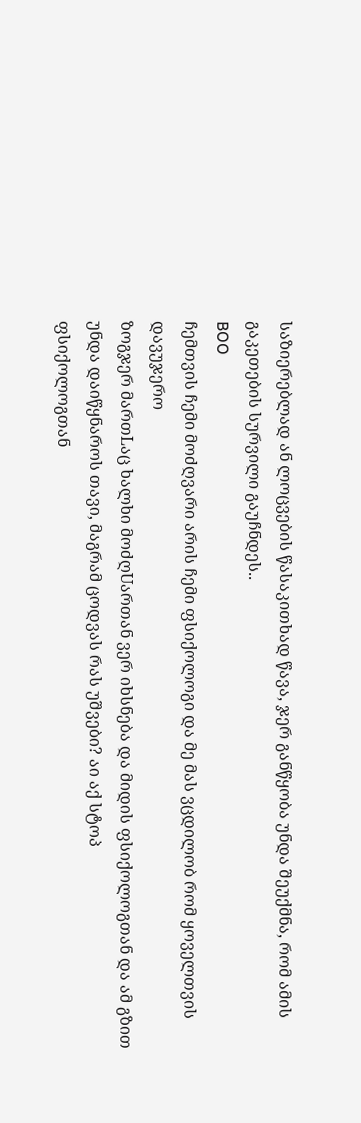საზიერებლად ან ლოცვების წასაკითხად წავა, ჯერ განწყობა უნდა შეუქმნა, რომ ამის გაკეთების სურვილი გაუჩნდეს..
BOO
ჩემთვის ჩემი მოძღვარი არის ჩემი ფსიქოლოგი და მე მას ვცდილობ რომ ყოველთვის დავუჯერო
ზოგჯერ მართLაც ხალხი მოძღUართან ვერ იხსნება და მიდის ფსიქოლოგთან და ამ გზით უნდა დაიწყნაროს თავი, მაგრამ ცოდვას რას უშვები? აი აქ სტოპ
ფსიქოლოგთან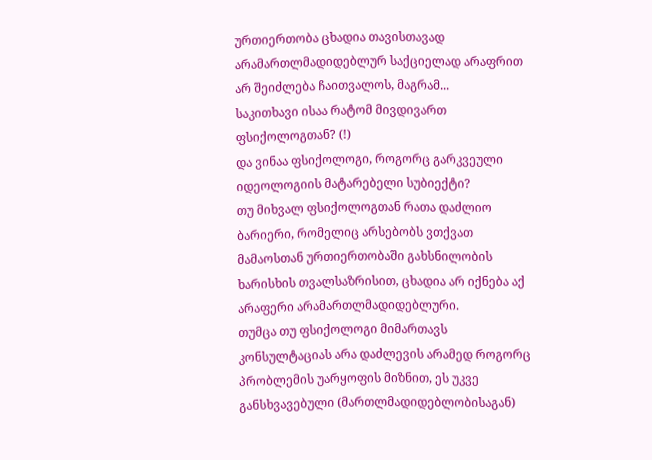ურთიერთობა ცხადია თავისთავად არამართლმადიდებლურ საქციელად არაფრით არ შეიძლება ჩაითვალოს, მაგრამ...
საკითხავი ისაა რატომ მივდივართ ფსიქოლოგთან? (!)
და ვინაა ფსიქოლოგი, როგორც გარკვეული იდეოლოგიის მატარებელი სუბიექტი?
თუ მიხვალ ფსიქოლოგთან რათა დაძლიო ბარიერი, რომელიც არსებობს ვთქვათ მამაოსთან ურთიერთობაში გახსნილობის ხარისხის თვალსაზრისით, ცხადია არ იქნება აქ არაფერი არამართლმადიდებლური.
თუმცა თუ ფსიქოლოგი მიმართავს კონსულტაციას არა დაძლევის არამედ როგორც პრობლემის უარყოფის მიზნით, ეს უკვე განსხვავებული (მართლმადიდებლობისაგან)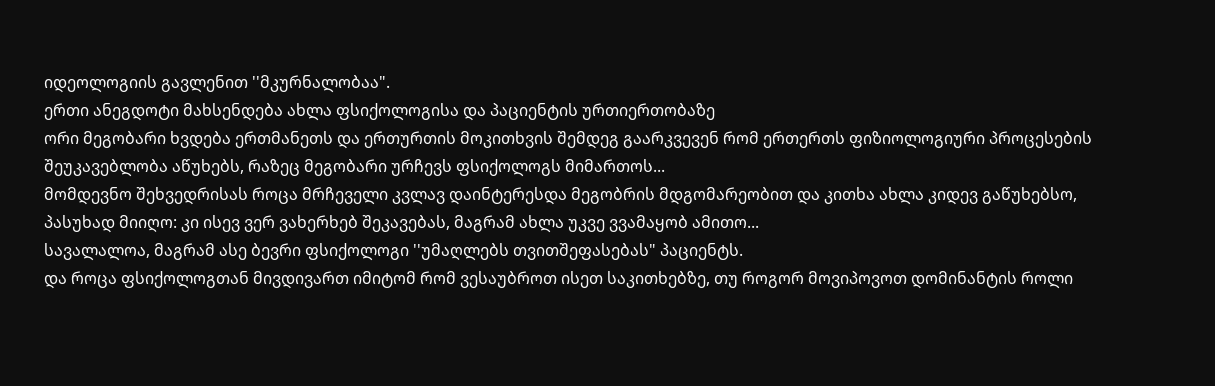იდეოლოგიის გავლენით ''მკურნალობაა".
ერთი ანეგდოტი მახსენდება ახლა ფსიქოლოგისა და პაციენტის ურთიერთობაზე
ორი მეგობარი ხვდება ერთმანეთს და ერთურთის მოკითხვის შემდეგ გაარკვევენ რომ ერთერთს ფიზიოლოგიური პროცესების შეუკავებლობა აწუხებს, რაზეც მეგობარი ურჩევს ფსიქოლოგს მიმართოს...
მომდევნო შეხვედრისას როცა მრჩეველი კვლავ დაინტერესდა მეგობრის მდგომარეობით და კითხა ახლა კიდევ გაწუხებსო, პასუხად მიიღო: კი ისევ ვერ ვახერხებ შეკავებას, მაგრამ ახლა უკვე ვვამაყობ ამითო...
სავალალოა, მაგრამ ასე ბევრი ფსიქოლოგი ''უმაღლებს თვითშეფასებას" პაციენტს.
და როცა ფსიქოლოგთან მივდივართ იმიტომ რომ ვესაუბროთ ისეთ საკითხებზე, თუ როგორ მოვიპოვოთ დომინანტის როლი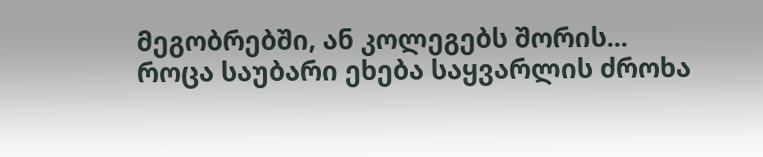მეგობრებში, ან კოლეგებს შორის...
როცა საუბარი ეხება საყვარლის ძროხა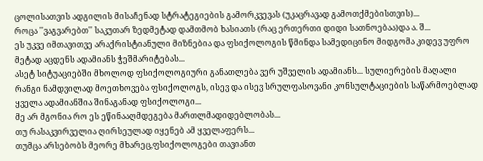ცოლისათვის ადგილის მისაჩენად სტრატეგიების გამორკვევას (უკაცრავად გამოთქმებისთვის)...
როცა ''ვაგვარებთ'' საკუთარ ზედმეტად დამთმობ ხასიათს (რაც ერთერთი დიდი სათნოებაა)და ა. შ...
ეს უკვე იმთავითვე არაქრისტიანული მიზნებია და ფსიქოლოგის წმინდა სამედიცინო მიდგომა კიდევ უფრო მეტად აცდენს ადამიანს ჭეშმარიტებას...
ასეტ სიტუაციებში მხოლოდ ფსიქოლოგიური განათლება ვერ უშველის ადამიანს... სულიერების მაღალი რანგი ნამდვილად მოეთხოვება ფსიქოლოგს, ისევ და ისევ სრულფასოვანი კონსულტაციების საწარმოებლად
ყველა ადამიანშია შინაგანად ფსიქოლოგი...
მე არ მგონია რო ეს ეწინააღმდეგება მართლმადიდებლობას...
თუ რასაკვირველია ღირსეულად იყენებ ამ ყველაფერს...
თუმცა არსებობს მეორე მხარეც,ფსიქოლოგები თავიანთ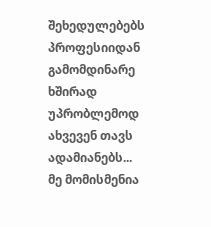შეხედულებებს პროფესიიდან გამომდინარე ხშირად უპრობლემოდ ახვევენ თავს ადამიანებს...
მე მომისმენია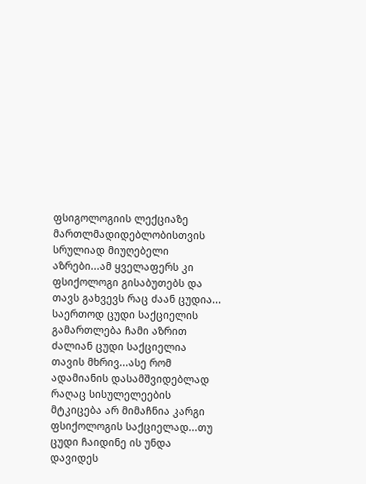ფსიგოლოგიის ლექციაზე მართლმადიდებლობისთვის სრულიად მიუღებელი აზრები...ამ ყველაფერს კი ფსიქოლოგი გისაბუთებს და თავს გახვევს რაც ძაან ცუდია...
საერთოდ ცუდი საქციელის გამართლება ჩამი აზრით ძალიან ცუდი საქციელია თავის მხრივ...ასე რომ ადამიანის დასამშვიდებლად რაღაც სისულელეების მტკიცება არ მიმაჩნია კარგი ფსიქოლოგის საქციელად...თუ ცუდი ჩაიდინე ის უნდა დავიდეს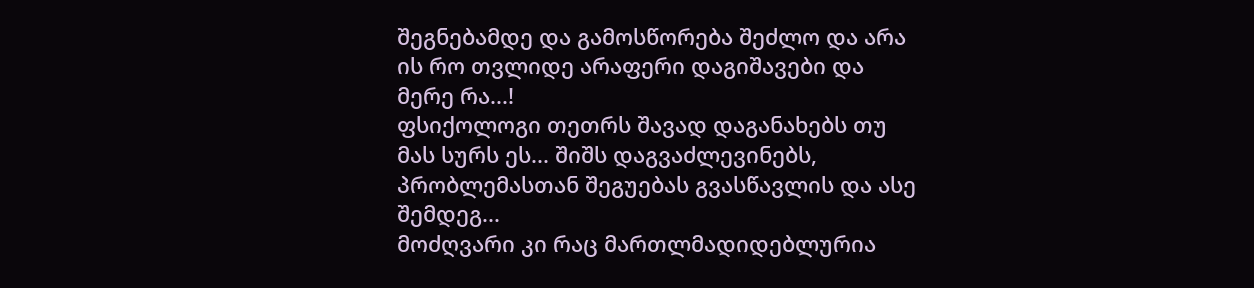შეგნებამდე და გამოსწორება შეძლო და არა ის რო თვლიდე არაფერი დაგიშავები და მერე რა...!
ფსიქოლოგი თეთრს შავად დაგანახებს თუ მას სურს ეს... შიშს დაგვაძლევინებს, პრობლემასთან შეგუებას გვასწავლის და ასე შემდეგ...
მოძღვარი კი რაც მართლმადიდებლურია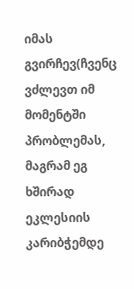იმას გვირჩევ(ჩვენც ვძლევთ იმ მომენტში პრობლემას, მაგრამ ეგ ხშირად ეკლესიის კარიბჭემდე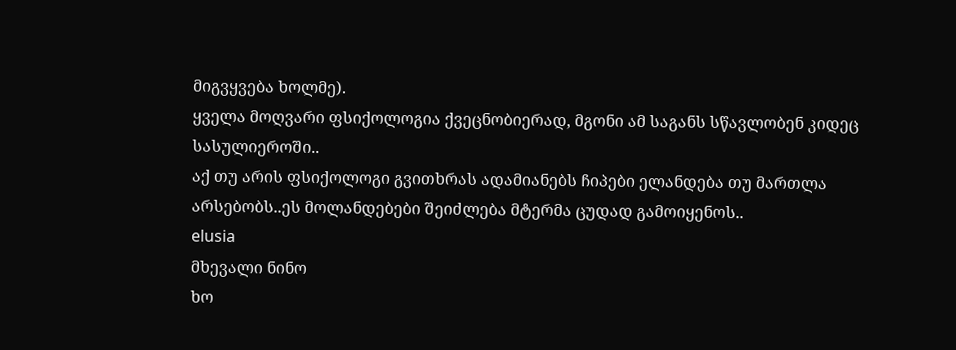მიგვყვება ხოლმე).
ყველა მოღვარი ფსიქოლოგია ქვეცნობიერად, მგონი ამ საგანს სწავლობენ კიდეც სასულიეროში..
აქ თუ არის ფსიქოლოგი გვითხრას ადამიანებს ჩიპები ელანდება თუ მართლა არსებობს..ეს მოლანდებები შეიძლება მტერმა ცუდად გამოიყენოს..
elusia
მხევალი ნინო
ხო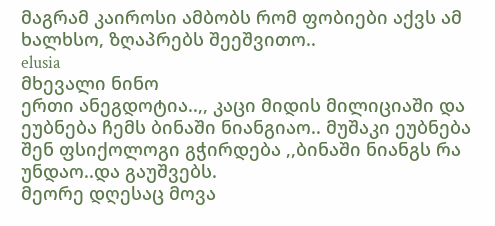მაგრამ კაიროსი ამბობს რომ ფობიები აქვს ამ ხალხსო, ზღაპრებს შეეშვითო..
elusia
მხევალი ნინო
ერთი ანეგდოტია..,, კაცი მიდის მილიციაში და ეუბნება ჩემს ბინაში ნიანგიაო.. მუშაკი ეუბნება შენ ფსიქოლოგი გჭირდება ,,ბინაში ნიანგს რა უნდაო..და გაუშვებს.
მეორე დღესაც მოვა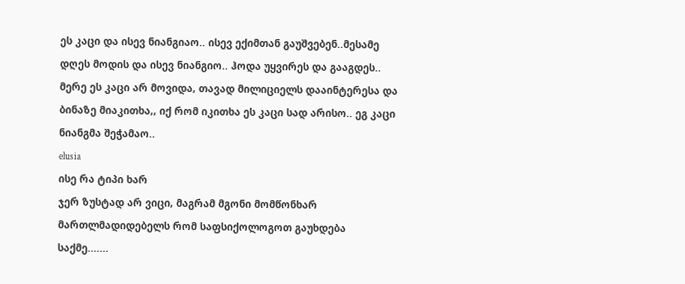ეს კაცი და ისევ ნიანგიაო.. ისევ ექიმთან გაუშვებენ..მესამე დღეს მოდის და ისევ ნიანგიო.. ჰოდა უყვირეს და გააგდეს.. მერე ეს კაცი არ მოვიდა, თავად მილიციელს დააინტერესა და ბინაზე მიაკითხა,, იქ რომ იკითხა ეს კაცი სად არისო.. ეგ კაცი ნიანგმა შეჭამაო..
elusia
ისე რა ტიპი ხარ
ჯერ ზუსტად არ ვიცი, მაგრამ მგონი მომწონხარ
მართლმადიდებელს რომ საფსიქოლოგოთ გაუხდება საქმე.......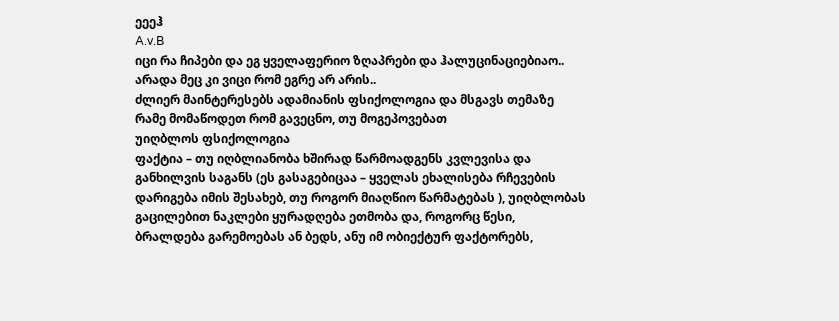ეეეჰ
A.v.B
იცი რა ჩიპები და ეგ ყველაფერიო ზღაპრები და ჰალუცინაციებიაო..
არადა მეც კი ვიცი რომ ეგრე არ არის..
ძლიერ მაინტერესებს ადამიანის ფსიქოლოგია და მსგავს თემაზე რამე მომაწოდეთ რომ გავეცნო, თუ მოგეპოვებათ
უიღბლოს ფსიქოლოგია
ფაქტია – თუ იღბლიანობა ხშირად წარმოადგენს კვლევისა და განხილვის საგანს (ეს გასაგებიცაა – ყველას ეხალისება რჩევების დარიგება იმის შესახებ, თუ როგორ მიაღწიო წარმატებას ), უიღბლობას გაცილებით ნაკლები ყურადღება ეთმობა და, როგორც წესი, ბრალდება გარემოებას ან ბედს, ანუ იმ ობიექტურ ფაქტორებს,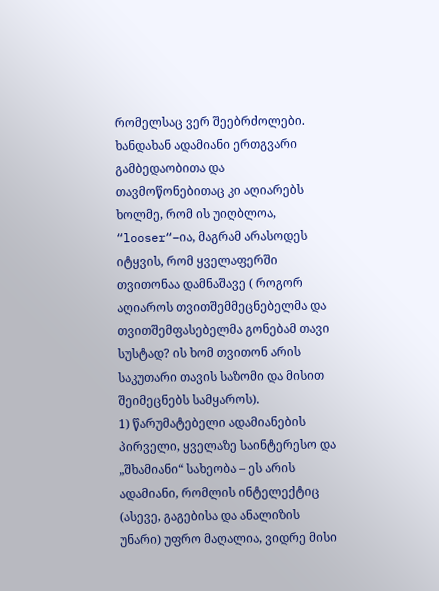რომელსაც ვერ შეებრძოლები.
ხანდახან ადამიანი ერთგვარი გამბედაობითა და თავმოწონებითაც კი აღიარებს ხოლმე, რომ ის უიღბლოა, “looser“–ია, მაგრამ არასოდეს იტყვის, რომ ყველაფერში თვითონაა დამნაშავე ( როგორ აღიაროს თვითშემმეცნებელმა და თვითშემფასებელმა გონებამ თავი სუსტად? ის ხომ თვითონ არის საკუთარი თავის საზომი და მისით შეიმეცნებს სამყაროს).
1) წარუმატებელი ადამიანების პირველი, ყველაზე საინტერესო და „შხამიანი“ სახეობა – ეს არის ადამიანი, რომლის ინტელექტიც (ასევე, გაგებისა და ანალიზის უნარი) უფრო მაღალია, ვიდრე მისი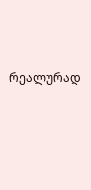რეალურად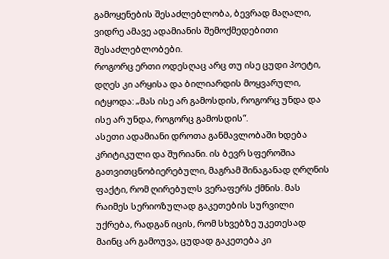გამოყენების შესაძლებლობა, ბევრად მაღალი, ვიდრე ამავე ადამიანის შემოქმედებითი შესაძლებლობები.
როგორც ერთი ოდესღაც არც თუ ისე ცუდი პოეტი, დღეს კი არყისა და ბილიარდის მოყვარული, იტყოდა: „მას ისე არ გამოსდის, როგორც უნდა და ისე არ უნდა, როგორც გამოსდის“.
ასეთი ადამიანი დროთა განმავლობაში ხდება კრიტიკული და შურიანი. ის ბევრ სფეროშია გათვითცნობიერებული, მაგრამ შინაგანად ღრღნის ფაქტი, რომ ღირებულს ვერაფერს ქმნის. მას რაიმეს სერიოზულად გაკეთების სურვილი უქრება, რადგან იცის, რომ სხვებზე უკეთესად მაინც არ გამოუვა, ცუდად გაკეთება კი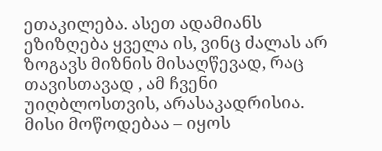ეთაკილება. ასეთ ადამიანს ეზიზღება ყველა ის, ვინც ძალას არ ზოგავს მიზნის მისაღწევად, რაც თავისთავად , ამ ჩვენი უიღბლოსთვის, არასაკადრისია. მისი მოწოდებაა – იყოს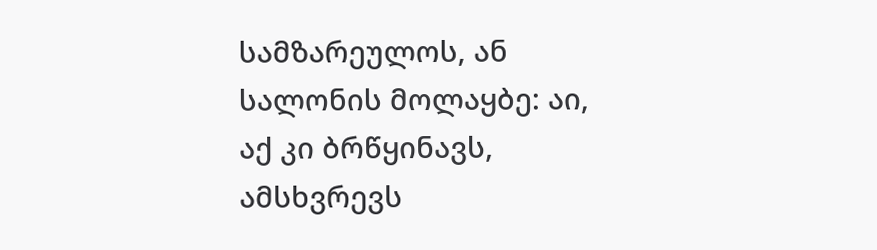სამზარეულოს, ან სალონის მოლაყბე: აი, აქ კი ბრწყინავს, ამსხვრევს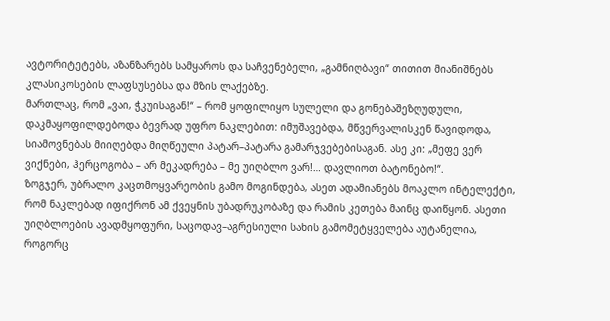ავტორიტეტებს, აზანზარებს სამყაროს და საჩვენებელი, „გამნიღბავი“ თითით მიანიშნებს კლასიკოსების ლაფსუსებსა და მზის ლაქებზე.
მართლაც, რომ „ვაი, ჭკუისაგან!“ – რომ ყოფილიყო სულელი და გონებაშეზღუდული, დაკმაყოფილდებოდა ბევრად უფრო ნაკლებით: იმუშავებდა, მწვერვალისკენ წავიდოდა, სიამოვნებას მიიღებდა მიღწეული პატარ–პატარა გამარჯვებებისაგან. ასე კი: „მეფე ვერ ვიქნები, ჰერცოგობა – არ მეკადრება – მე უიღბლო ვარ!… დავლიოთ ბატონებო!“.
ზოგჯერ, უბრალო კაცთმოყვარეობის გამო მოგინდება, ასეთ ადამიანებს მოაკლო ინტელექტი, რომ ნაკლებად იფიქრონ ამ ქვეყნის უბადრუკობაზე და რამის კეთება მაინც დაიწყონ. ასეთი უიღბლოების ავადმყოფური, საცოდავ–აგრესიული სახის გამომეტყველება აუტანელია, როგორც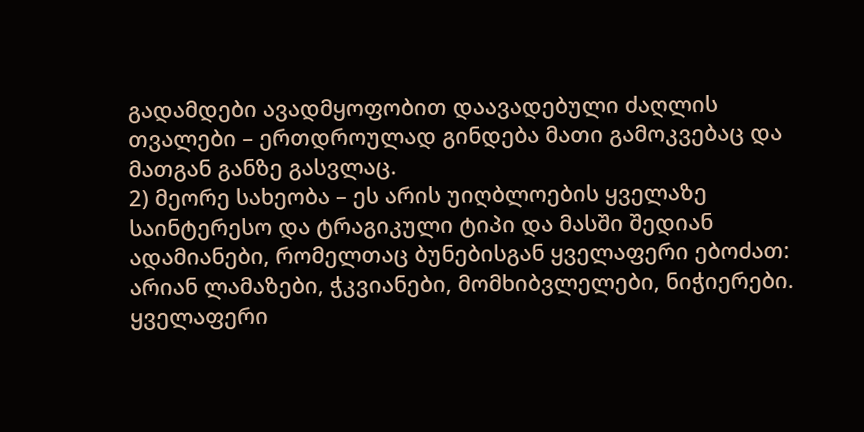გადამდები ავადმყოფობით დაავადებული ძაღლის თვალები – ერთდროულად გინდება მათი გამოკვებაც და მათგან განზე გასვლაც.
2) მეორე სახეობა – ეს არის უიღბლოების ყველაზე საინტერესო და ტრაგიკული ტიპი და მასში შედიან ადამიანები, რომელთაც ბუნებისგან ყველაფერი ებოძათ: არიან ლამაზები, ჭკვიანები, მომხიბვლელები, ნიჭიერები. ყველაფერი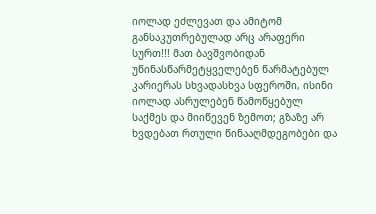იოლად ეძლევათ და ამიტომ განსაკუთრებულად არც არაფერი სურთ!!! მათ ბავშვობიდან უწინასწარმეტყველებენ წარმატებულ კარიერას სხვადასხვა სფეროში, ისინი იოლად ასრულებენ წამოწყებულ საქმეს და მიიწევენ ზემოთ; გზაზე არ ხვდებათ რთული წინააღმდეგობები და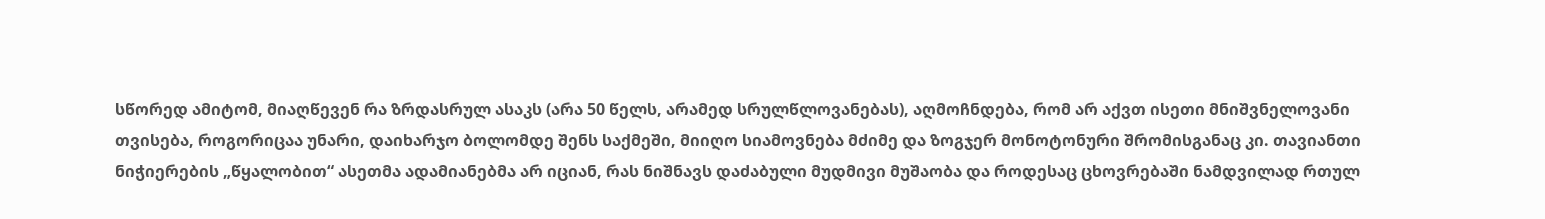სწორედ ამიტომ, მიაღწევენ რა ზრდასრულ ასაკს (არა 50 წელს, არამედ სრულწლოვანებას), აღმოჩნდება, რომ არ აქვთ ისეთი მნიშვნელოვანი თვისება, როგორიცაა უნარი, დაიხარჯო ბოლომდე შენს საქმეში, მიიღო სიამოვნება მძიმე და ზოგჯერ მონოტონური შრომისგანაც კი. თავიანთი ნიჭიერების „წყალობით“ ასეთმა ადამიანებმა არ იციან, რას ნიშნავს დაძაბული მუდმივი მუშაობა და როდესაც ცხოვრებაში ნამდვილად რთულ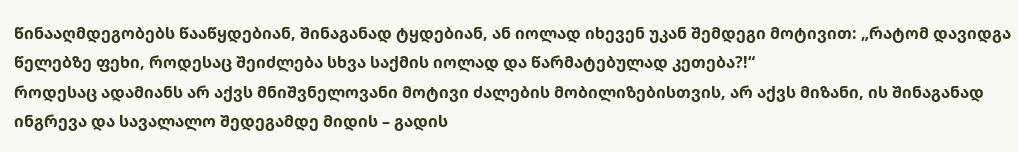წინააღმდეგობებს წააწყდებიან, შინაგანად ტყდებიან, ან იოლად იხევენ უკან შემდეგი მოტივით: „რატომ დავიდგა წელებზე ფეხი, როდესაც შეიძლება სხვა საქმის იოლად და წარმატებულად კეთება?!“
როდესაც ადამიანს არ აქვს მნიშვნელოვანი მოტივი ძალების მობილიზებისთვის, არ აქვს მიზანი, ის შინაგანად ინგრევა და სავალალო შედეგამდე მიდის – გადის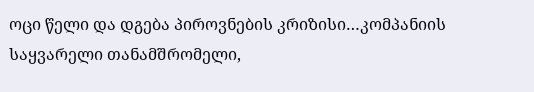ოცი წელი და დგება პიროვნების კრიზისი…კომპანიის საყვარელი თანამშრომელი,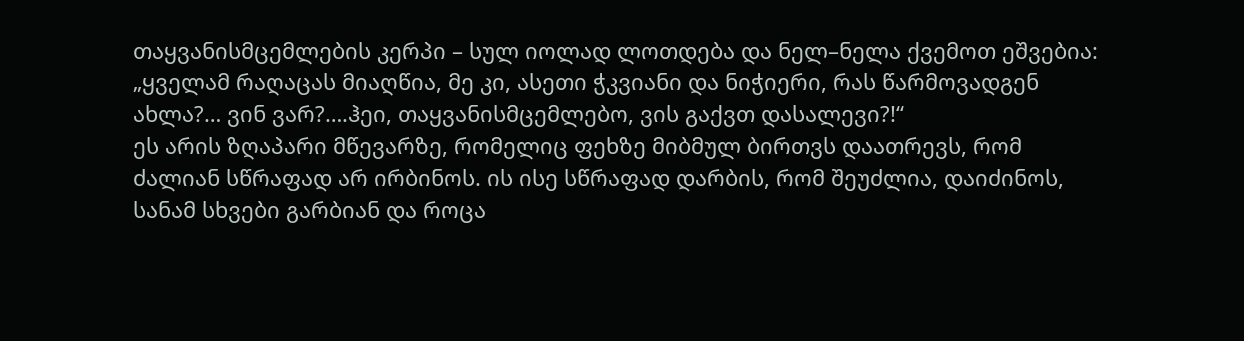თაყვანისმცემლების კერპი – სულ იოლად ლოთდება და ნელ–ნელა ქვემოთ ეშვებია: „ყველამ რაღაცას მიაღწია, მე კი, ასეთი ჭკვიანი და ნიჭიერი, რას წარმოვადგენ ახლა?… ვინ ვარ?….ჰეი, თაყვანისმცემლებო, ვის გაქვთ დასალევი?!“
ეს არის ზღაპარი მწევარზე, რომელიც ფეხზე მიბმულ ბირთვს დაათრევს, რომ ძალიან სწრაფად არ ირბინოს. ის ისე სწრაფად დარბის, რომ შეუძლია, დაიძინოს, სანამ სხვები გარბიან და როცა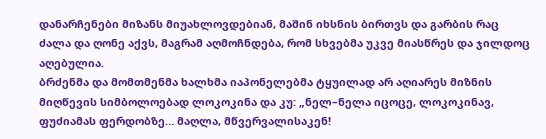დანარჩენები მიზანს მიუახლოვდებიან, მაშინ იხსნის ბირთვს და გარბის რაც ძალა და ღონე აქვს, მაგრამ აღმოჩნდება, რომ სხვებმა უკვე მიასწრეს და ჯილდოც აღებულია.
ბრძენმა და მომთმენმა ხალხმა იაპონელებმა ტყუილად არ აღიარეს მიზნის მიღწევის სიმბოლოებად ლოკოკინა და კუ: „ნელ–ნელა იცოცე, ლოკოკინავ, ფუძიამას ფერდობზე… მაღლა, მწვერვალისაკენ!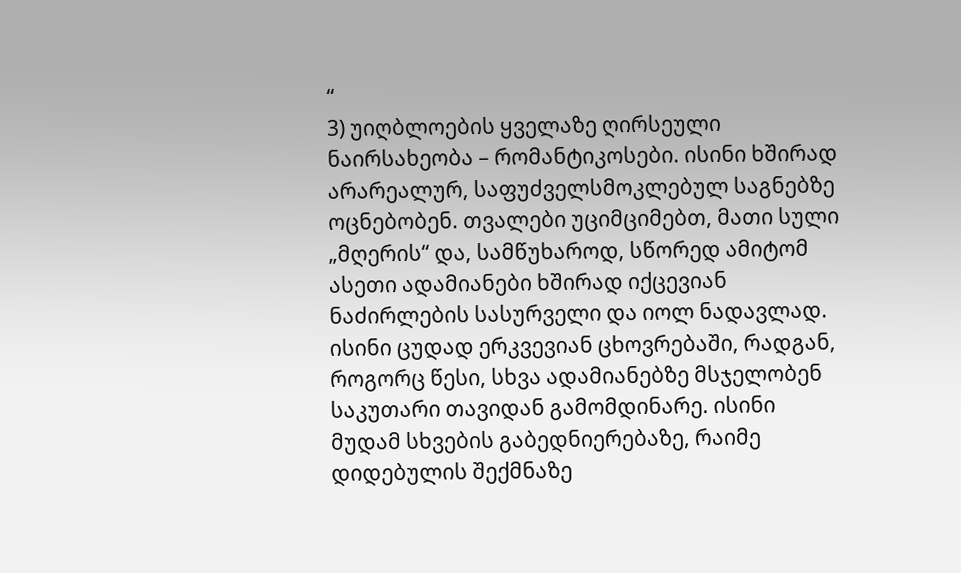“
3) უიღბლოების ყველაზე ღირსეული ნაირსახეობა – რომანტიკოსები. ისინი ხშირად არარეალურ, საფუძველსმოკლებულ საგნებზე ოცნებობენ. თვალები უციმციმებთ, მათი სული „მღერის“ და, სამწუხაროდ, სწორედ ამიტომ ასეთი ადამიანები ხშირად იქცევიან ნაძირლების სასურველი და იოლ ნადავლად. ისინი ცუდად ერკვევიან ცხოვრებაში, რადგან, როგორც წესი, სხვა ადამიანებზე მსჯელობენ საკუთარი თავიდან გამომდინარე. ისინი მუდამ სხვების გაბედნიერებაზე, რაიმე დიდებულის შექმნაზე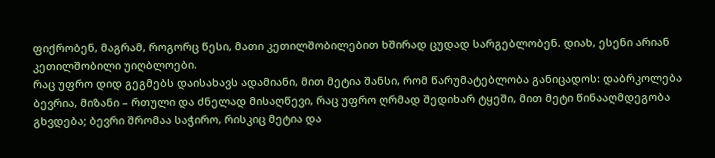ფიქრობენ, მაგრამ, როგორც წესი, მათი კეთილშობილებით ხშირად ცუდად სარგებლობენ. დიახ, ესენი არიან კეთილშობილი უიღბლოები.
რაც უფრო დიდ გეგმებს დაისახავს ადამიანი, მით მეტია შანსი, რომ წარუმატებლობა განიცადოს: დაბრკოლება ბევრია, მიზანი – რთული და ძნელად მისაღწევი, რაც უფრო ღრმად შედიხარ ტყეში, მით მეტი წინააღმდეგობა გხვდება; ბევრი შრომაა საჭირო, რისკიც მეტია და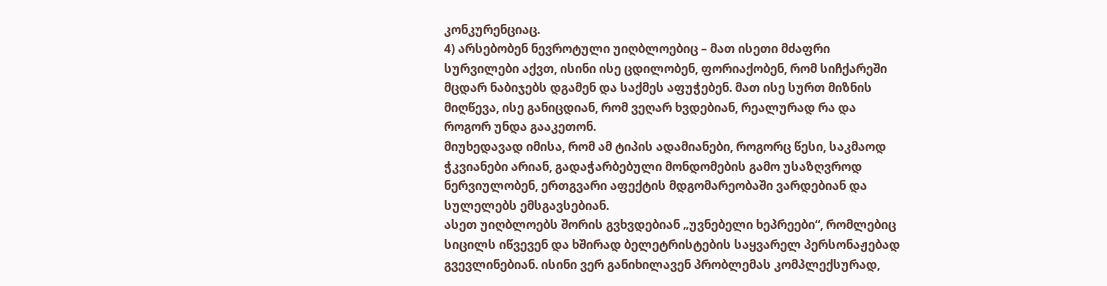კონკურენციაც.
4) არსებობენ ნევროტული უიღბლოებიც – მათ ისეთი მძაფრი სურვილები აქვთ, ისინი ისე ცდილობენ, ფორიაქობენ, რომ სიჩქარეში მცდარ ნაბიჯებს დგამენ და საქმეს აფუჭებენ. მათ ისე სურთ მიზნის მიღწევა, ისე განიცდიან, რომ ვეღარ ხვდებიან, რეალურად რა და როგორ უნდა გააკეთონ.
მიუხედავად იმისა, რომ ამ ტიპის ადამიანები, როგორც წესი, საკმაოდ ჭკვიანები არიან, გადაჭარბებული მონდომების გამო უსაზღვროდ ნერვიულობენ, ერთგვარი აფექტის მდგომარეობაში ვარდებიან და სულელებს ემსგავსებიან.
ასეთ უიღბლოებს შორის გვხვდებიან „უვნებელი ხეპრეები“, რომლებიც სიცილს იწვევენ და ხშირად ბელეტრისტების საყვარელ პერსონაჟებად გვევლინებიან. ისინი ვერ განიხილავენ პრობლემას კომპლექსურად,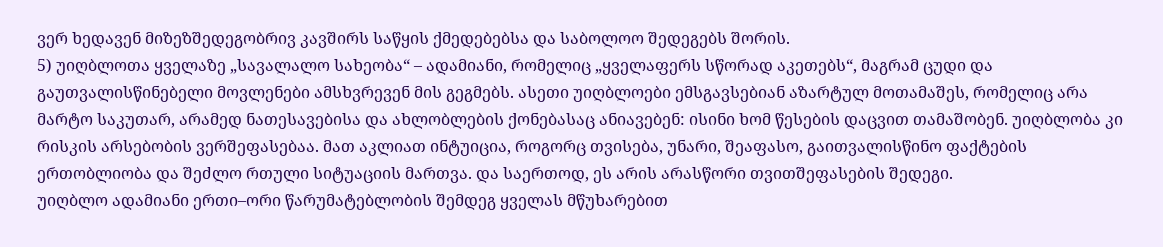ვერ ხედავენ მიზეზშედეგობრივ კავშირს საწყის ქმედებებსა და საბოლოო შედეგებს შორის.
5) უიღბლოთა ყველაზე „სავალალო სახეობა“ – ადამიანი, რომელიც „ყველაფერს სწორად აკეთებს“, მაგრამ ცუდი და გაუთვალისწინებელი მოვლენები ამსხვრევენ მის გეგმებს. ასეთი უიღბლოები ემსგავსებიან აზარტულ მოთამაშეს, რომელიც არა მარტო საკუთარ, არამედ ნათესავებისა და ახლობლების ქონებასაც ანიავებენ: ისინი ხომ წესების დაცვით თამაშობენ. უიღბლობა კი რისკის არსებობის ვერშეფასებაა. მათ აკლიათ ინტუიცია, როგორც თვისება, უნარი, შეაფასო, გაითვალისწინო ფაქტების ერთობლიობა და შეძლო რთული სიტუაციის მართვა. და საერთოდ, ეს არის არასწორი თვითშეფასების შედეგი.
უიღბლო ადამიანი ერთი–ორი წარუმატებლობის შემდეგ ყველას მწუხარებით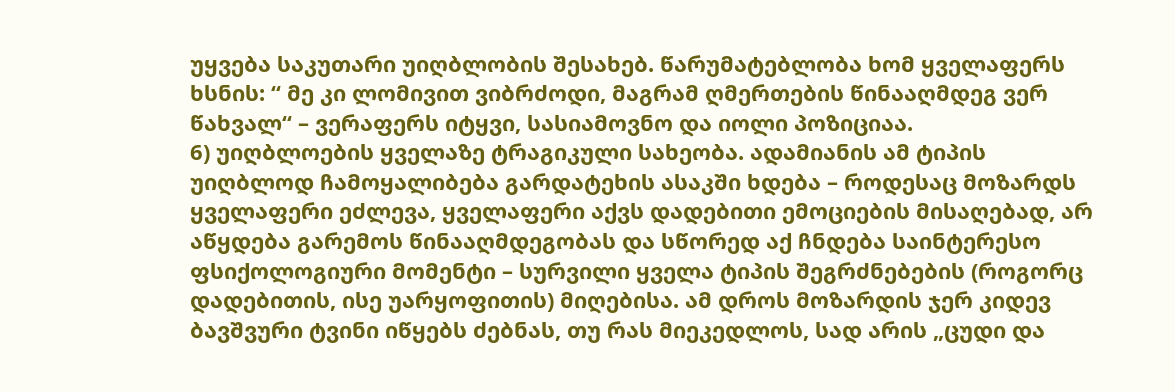უყვება საკუთარი უიღბლობის შესახებ. წარუმატებლობა ხომ ყველაფერს ხსნის: “ მე კი ლომივით ვიბრძოდი, მაგრამ ღმერთების წინააღმდეგ ვერ წახვალ“ – ვერაფერს იტყვი, სასიამოვნო და იოლი პოზიციაა.
6) უიღბლოების ყველაზე ტრაგიკული სახეობა. ადამიანის ამ ტიპის უიღბლოდ ჩამოყალიბება გარდატეხის ასაკში ხდება – როდესაც მოზარდს ყველაფერი ეძლევა, ყველაფერი აქვს დადებითი ემოციების მისაღებად, არ აწყდება გარემოს წინააღმდეგობას და სწორედ აქ ჩნდება საინტერესო ფსიქოლოგიური მომენტი – სურვილი ყველა ტიპის შეგრძნებების (როგორც დადებითის, ისე უარყოფითის) მიღებისა. ამ დროს მოზარდის ჯერ კიდევ ბავშვური ტვინი იწყებს ძებნას, თუ რას მიეკედლოს, სად არის „ცუდი და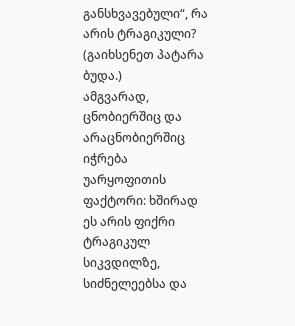განსხვავებული“, რა არის ტრაგიკული? (გაიხსენეთ პატარა ბუდა.)
ამგვარად, ცნობიერშიც და არაცნობიერშიც იჭრება უარყოფითის ფაქტორი: ხშირად ეს არის ფიქრი ტრაგიკულ სიკვდილზე, სიძნელეებსა და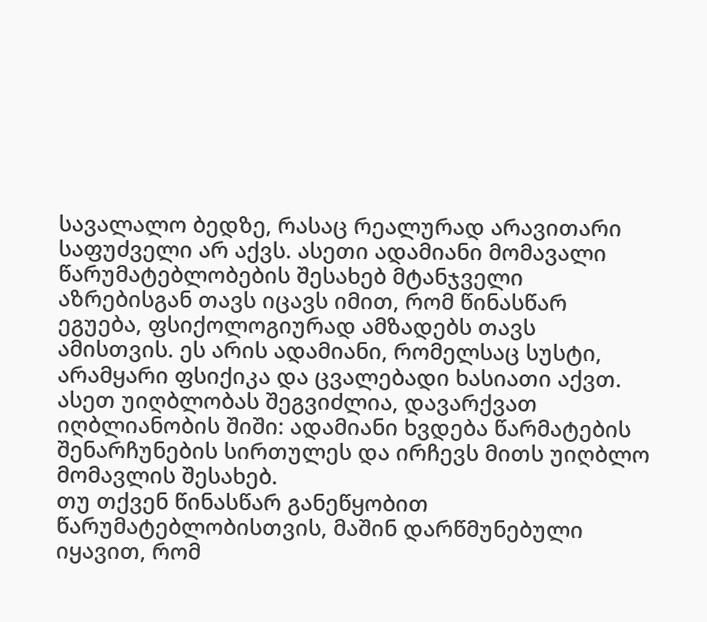სავალალო ბედზე, რასაც რეალურად არავითარი საფუძველი არ აქვს. ასეთი ადამიანი მომავალი წარუმატებლობების შესახებ მტანჯველი აზრებისგან თავს იცავს იმით, რომ წინასწარ ეგუება, ფსიქოლოგიურად ამზადებს თავს ამისთვის. ეს არის ადამიანი, რომელსაც სუსტი, არამყარი ფსიქიკა და ცვალებადი ხასიათი აქვთ.
ასეთ უიღბლობას შეგვიძლია, დავარქვათ იღბლიანობის შიში: ადამიანი ხვდება წარმატების შენარჩუნების სირთულეს და ირჩევს მითს უიღბლო მომავლის შესახებ.
თუ თქვენ წინასწარ განეწყობით წარუმატებლობისთვის, მაშინ დარწმუნებული იყავით, რომ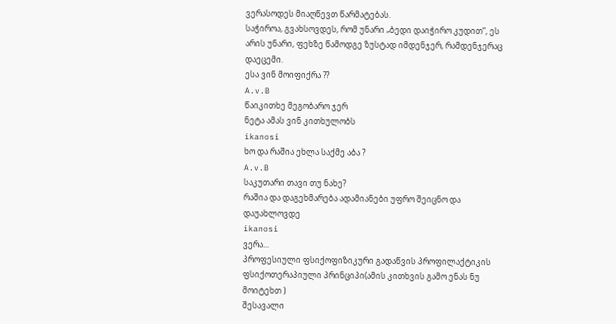ვერასოდეს მიაღწევთ წარმატებას.
საჭიროა, გვახსოვდეს, რომ უნარი „ბედი დაიჭირო კუდით“, ეს არის უნარი, ფეხზე წამოდგე ზუსტად იმდენჯერ, რამდენჯერაც დაეცემი.
ესა ვინ მოიფიქრა ??
A.v.B
წაიკითხე მეგობარო ჯერ
ნეტა ამას ვინ კითხულობს
ikanosi
ხო და რაშია ეხლა საქმე აბა ?
A.v.B
საკუთარი თავი თუ ნახე?
რაშია და დაგეხმარება ადამიანები უფრო შეიცნო და დაუახლოვდე
ikanosi
ვერა...
პროფესიული ფსიქოფიზიკური გადაწვის პროფილაქტიკის ფსიქოთერაპიული პრინციპი(ამის კითხვის გამო ენას ნუ მოიტეხთ )
შესავალი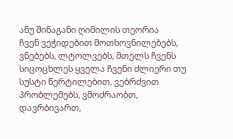ანუ შინაგანი ღიმილის თეორია
ჩვენ ვეჭიდებით მოთხოვნილებებს, ვნებებს, ლტოლვებს, მთელს ჩვენს
სიცოცხლეს ყველა ჩვენი ძლიერი თუ სუსტი წერტილებით, ვებრძვით პრობლემებს, ვმოძრაობთ, დავრბივართ,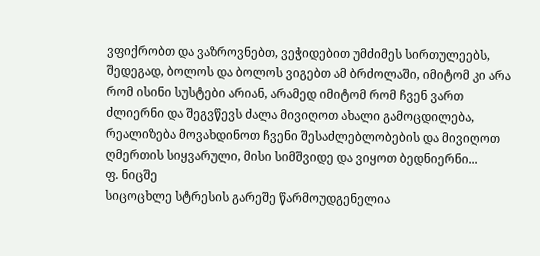ვფიქრობთ და ვაზროვნებთ, ვეჭიდებით უმძიმეს სირთულეებს, შედეგად, ბოლოს და ბოლოს ვიგებთ ამ ბრძოლაში, იმიტომ კი არა რომ ისინი სუსტები არიან, არამედ იმიტომ რომ ჩვენ ვართ ძლიერნი და შეგვწევს ძალა მივიღოთ ახალი გამოცდილება, რეალიზება მოვახდინოთ ჩვენი შესაძლებლობების და მივიღოთ ღმერთის სიყვარული, მისი სიმშვიდე და ვიყოთ ბედნიერნი...
ფ. ნიცშე
სიცოცხლე სტრესის გარეშე წარმოუდგენელია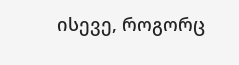ისევე, როგორც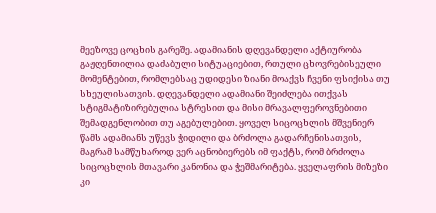მეეზოვე ცოცხის გარეშე. ადამიანის დღევანდელი აქტიურობა გაჟღენთილია დაძაბული სიტუაციებით, რთული ცხოვრებისეული მომენტებით, რომლებსაც უდიდესი ზიანი მოაქვს ჩვენი ფსიქისა თუ სხეულისათვის. დღევანდელი ადამიანი შეიძლება ითქვას სტიგმატიზირებულია სტრესით და მისი მრავალფეროვნებითი შემადგენლობით თუ აგებულებით. ყოველ სიცოცხლის მშვენიერ წამს ადამიანს უწევს ჭიდილი და ბრძოლა გადარჩენისათვის, მაგრამ სამწუხაროდ ვერ აცნობიერებს იმ ფაქტს, რომ ბრძოლა სიცოცხლის მთავარი კანონია და ჭეშმარიტება. ყველაფრის მიზეზი კი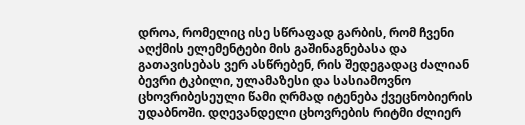დროა, რომელიც ისე სწრაფად გარბის, რომ ჩვენი აღქმის ელემენტები მის გაშინაგნებასა და გათავისებას ვერ ასწრებენ, რის შედეგადაც ძალიან ბევრი ტკბილი, ულამაზესი და სასიამოვნო ცხოვრიბესეული წამი ღრმად იტენება ქვეცნობიერის უდაბნოში. დღევანდელი ცხოვრების რიტმი ძლიერ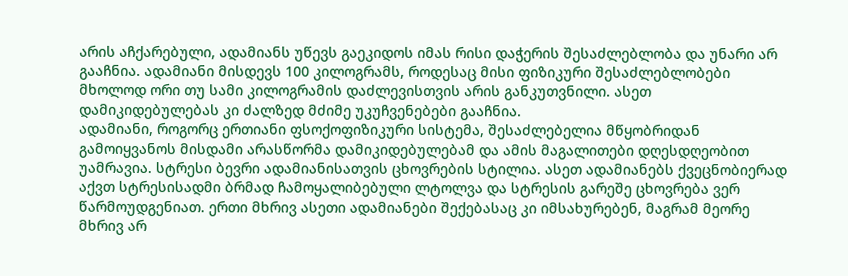არის აჩქარებული, ადამიანს უწევს გაეკიდოს იმას რისი დაჭერის შესაძლებლობა და უნარი არ გააჩნია. ადამიანი მისდევს 100 კილოგრამს, როდესაც მისი ფიზიკური შესაძლებლობები მხოლოდ ორი თუ სამი კილოგრამის დაძლევისთვის არის განკუთვნილი. ასეთ დამიკიდებულებას კი ძალზედ მძიმე უკუჩვენებები გააჩნია.
ადამიანი, როგორც ერთიანი ფსოქოფიზიკური სისტემა, შესაძლებელია მწყობრიდან გამოიყვანოს მისდამი არასწორმა დამიკიდებულებამ და ამის მაგალითები დღესდღეობით უამრავია. სტრესი ბევრი ადამიანისათვის ცხოვრების სტილია. ასეთ ადამიანებს ქვეცნობიერად აქვთ სტრესისადმი ბრმად ჩამოყალიბებული ლტოლვა და სტრესის გარეშე ცხოვრება ვერ წარმოუდგენიათ. ერთი მხრივ ასეთი ადამიანები შექებასაც კი იმსახურებენ, მაგრამ მეორე მხრივ არ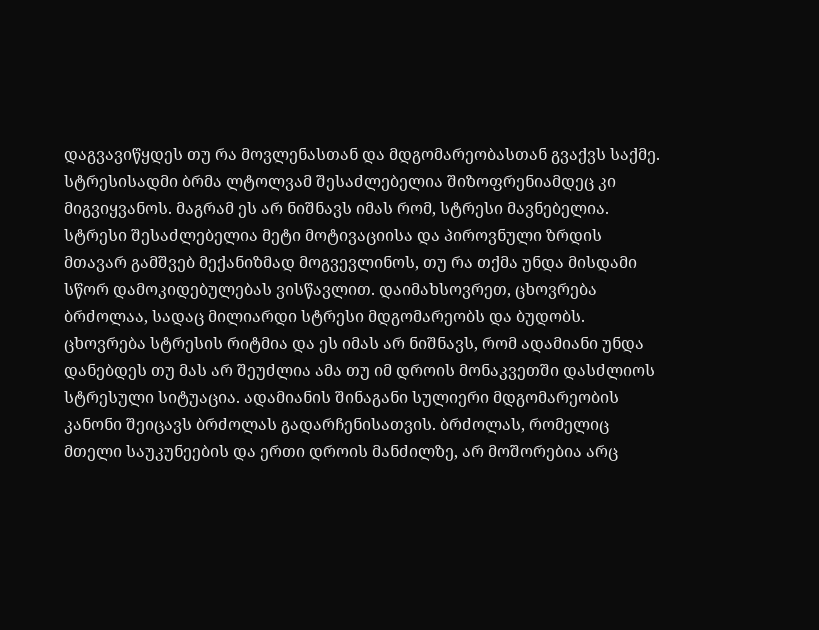დაგვავიწყდეს თუ რა მოვლენასთან და მდგომარეობასთან გვაქვს საქმე. სტრესისადმი ბრმა ლტოლვამ შესაძლებელია შიზოფრენიამდეც კი მიგვიყვანოს. მაგრამ ეს არ ნიშნავს იმას რომ, სტრესი მავნებელია. სტრესი შესაძლებელია მეტი მოტივაციისა და პიროვნული ზრდის მთავარ გამშვებ მექანიზმად მოგვევლინოს, თუ რა თქმა უნდა მისდამი სწორ დამოკიდებულებას ვისწავლით. დაიმახსოვრეთ, ცხოვრება ბრძოლაა, სადაც მილიარდი სტრესი მდგომარეობს და ბუდობს. ცხოვრება სტრესის რიტმია და ეს იმას არ ნიშნავს, რომ ადამიანი უნდა დანებდეს თუ მას არ შეუძლია ამა თუ იმ დროის მონაკვეთში დასძლიოს სტრესული სიტუაცია. ადამიანის შინაგანი სულიერი მდგომარეობის კანონი შეიცავს ბრძოლას გადარჩენისათვის. ბრძოლას, რომელიც მთელი საუკუნეების და ერთი დროის მანძილზე, არ მოშორებია არც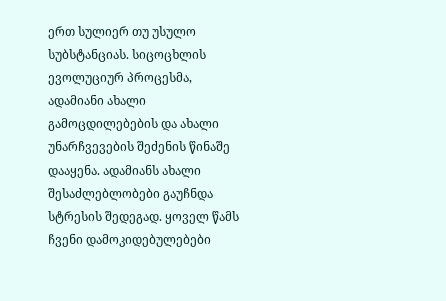ერთ სულიერ თუ უსულო სუბსტანციას. სიცოცხლის ევოლუციურ პროცესმა, ადამიანი ახალი გამოცდილებების და ახალი უნარჩვევების შეძენის წინაშე დააყენა. ადამიანს ახალი შესაძლებლობები გაუჩნდა სტრესის შედეგად. ყოველ წამს ჩვენი დამოკიდებულებები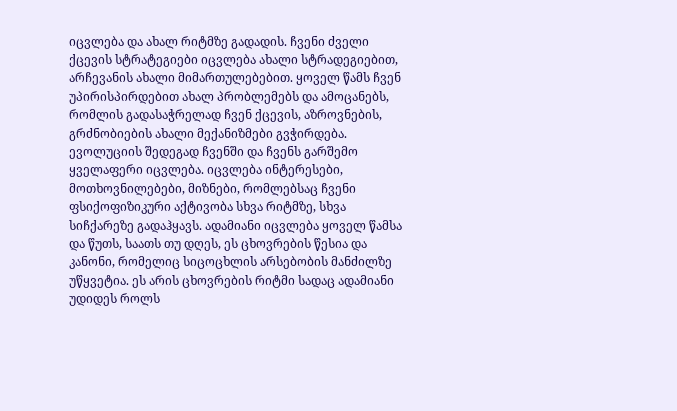იცვლება და ახალ რიტმზე გადადის. ჩვენი ძველი ქცევის სტრატეგიები იცვლება ახალი სტრადეგიებით, არჩევანის ახალი მიმართულებებით. ყოველ წამს ჩვენ უპირისპირდებით ახალ პრობლემებს და ამოცანებს, რომლის გადასაჭრელად ჩვენ ქცევის, აზროვნების, გრძნობიების ახალი მექანიზმები გვჭირდება. ევოლუციის შედეგად ჩვენში და ჩვენს გარშემო ყველაფერი იცვლება. იცვლება ინტერესები, მოთხოვნილებები, მიზნები, რომლებსაც ჩვენი ფსიქოფიზიკური აქტივობა სხვა რიტმზე, სხვა სიჩქარეზე გადაჰყავს. ადამიანი იცვლება ყოველ წამსა და წუთს, საათს თუ დღეს, ეს ცხოვრების წესია და კანონი, რომელიც სიცოცხლის არსებობის მანძილზე უწყვეტია. ეს არის ცხოვრების რიტმი სადაც ადამიანი უდიდეს როლს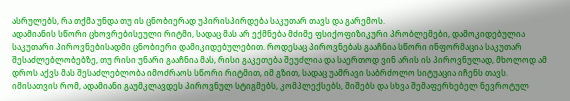ასრულებს, რა თქმა უნდა თუ ის ცნობიერად უპირისპირდება საკუთარ თავს და გარემოს.
ადამიანის სწორი ცხოვრებისეული რიტმი, სადაც მას არ ექმნება მძიმე ფსიქოფიზიკური პრობლემები, დამოკიდებულია საკუთარი პიროვნებისადმი ცნობიერი დამიკიდებულებით. როდესაც პიროვნებას გააჩნია სწორი ინფორმაცია საკუთარ შესაძლებლობებზე, თუ რისი უნარი გააჩნია მას, რისი გაკეთება შეუძლია და საერთოდ ვინ არის ის პიროვნულად, მხოლოდ ამ დროს აქვს მას შესაძლებლობა იმოძრაოს სწორი რიტმით, იმ გზით, სადაც უამრავი საბრძოლო სიტუაცია იჩენს თავს. იმისათვის რომ, ადამიანი გაუმკლავდეს პიროვნულ სტიგმებს, კომპლექსებს, შიშებს და სხვა შემაფერხებელ ნევროტულ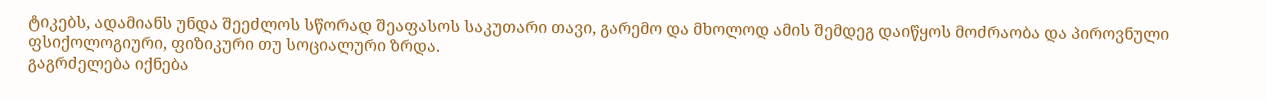ტიკებს, ადამიანს უნდა შეეძლოს სწორად შეაფასოს საკუთარი თავი, გარემო და მხოლოდ ამის შემდეგ დაიწყოს მოძრაობა და პიროვნული ფსიქოლოგიური, ფიზიკური თუ სოციალური ზრდა.
გაგრძელება იქნება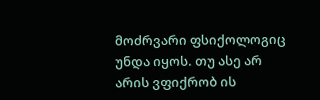მოძრვარი ფსიქოლოგიც უნდა იყოს. თუ ასე არ არის ვფიქრობ ის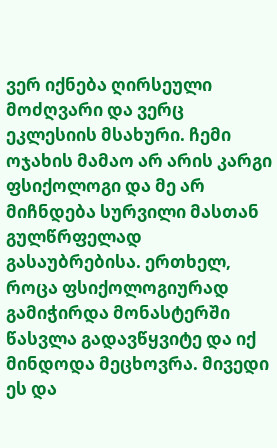ვერ იქნება ღირსეული მოძღვარი და ვერც ეკლესიის მსახური. ჩემი ოჯახის მამაო არ არის კარგი ფსიქოლოგი და მე არ მიჩნდება სურვილი მასთან გულწრფელად გასაუბრებისა. ერთხელ, როცა ფსიქოლოგიურად გამიჭირდა მონასტერში წასვლა გადავწყვიტე და იქ მინდოდა მეცხოვრა. მივედი ეს და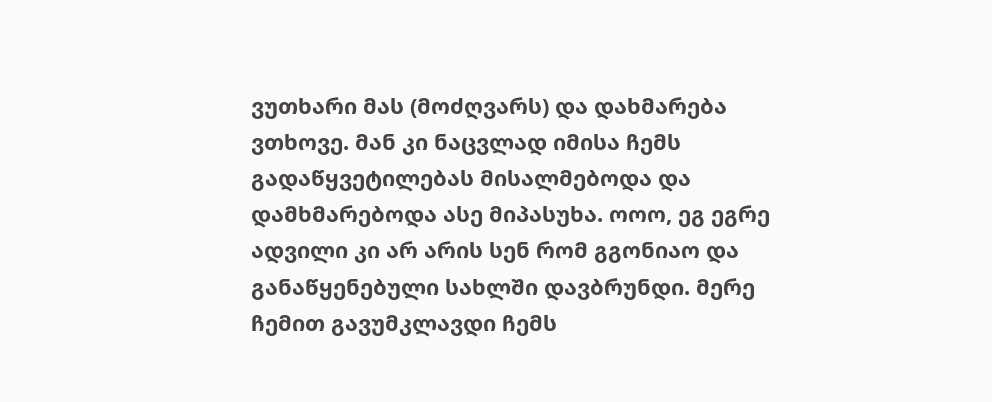ვუთხარი მას (მოძღვარს) და დახმარება ვთხოვე. მან კი ნაცვლად იმისა ჩემს გადაწყვეტილებას მისალმებოდა და დამხმარებოდა ასე მიპასუხა. ოოო, ეგ ეგრე ადვილი კი არ არის სენ რომ გგონიაო და განაწყენებული სახლში დავბრუნდი. მერე ჩემით გავუმკლავდი ჩემს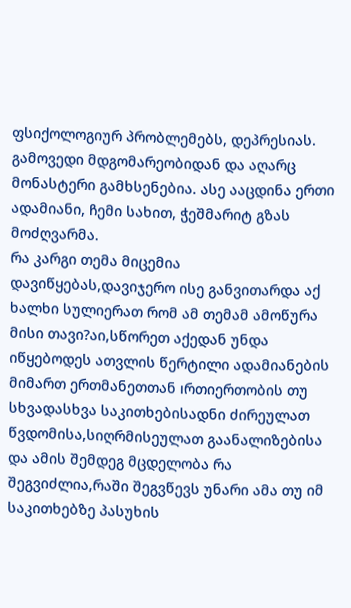ფსიქოლოგიურ პრობლემებს, დეპრესიას. გამოვედი მდგომარეობიდან და აღარც მონასტერი გამხსენებია. ასე ააცდინა ერთი ადამიანი, ჩემი სახით, ჭეშმარიტ გზას მოძღვარმა.
რა კარგი თემა მიცემია დავიწყებას,დავიჯერო ისე განვითარდა აქ ხალხი სულიერათ რომ ამ თემამ ამოწურა მისი თავი?აი,სწორეთ აქედან უნდა იწყებოდეს ათვლის წერტილი ადამიანების მიმართ ერთმანეთთან ıრთიერთობის თუ სხვადასხვა საკითხებისადნი ძირეულათ წვდომისა,სიღრმისეულათ გაანალიზებისა და ამის შემდეგ მცდელობა რა შეგვიძლია,რაში შეგვწევს უნარი ამა თუ იმ საკითხებზე პასუხის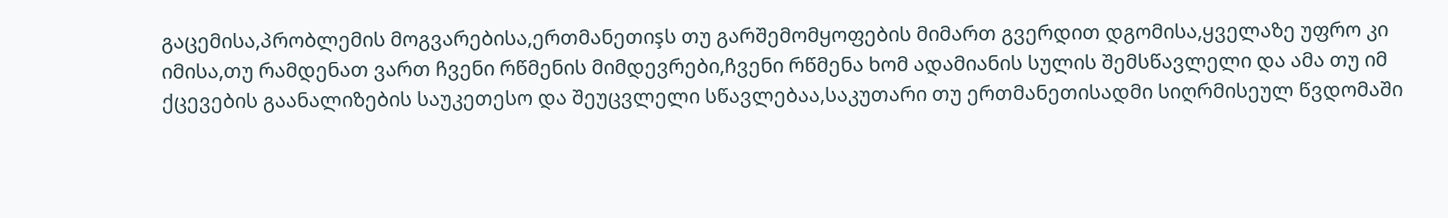გაცემისა,პრობლემის მოგვარებისა,ერთმანეთიşს თუ გარშემომყოფების მიმართ გვერდით დგომისა,ყველაზე უფრო კი იმისა,თუ რამდენათ ვართ ჩვენი რწმენის მიმდევრები,ჩვენი რწმენა ხომ ადამიანის სულის შემსწავლელი და ამა თუ იმ ქცევების გაანალიზების საუკეთესო და შეუცვლელი სწავლებაა,საკუთარი თუ ერთმანეთისადმი სიღრმისეულ წვდომაში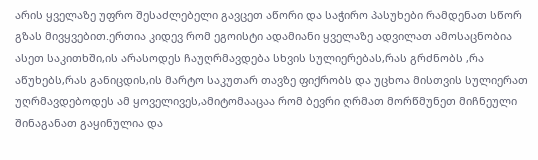არის ყველაზე უფრო შესაძლებელი გავცეთ აწორი და საჭირო პასუხები რამდენათ სწორ გზას მივყვებით.ერთია კიდევ რომ ეგოისტი ადამიანი ყველაზე ადვილათ ამოსაცნობია ასეთ საკითხში,ის არასოდეს ჩაუღრმავდება სხვის სულიერებას,რას გრძნობს ,რა აწუხებს,რას განიცდის,ის მარტო საკუთარ თავზე ფიქრობს და უცხოა მისთვის სულიერათ უღრმავდებოდეს ამ ყოველივეს,ამიტომააცაა რომ ბევრი ღრმათ მორწმუნეთ მიჩნეული შინაგანათ გაყინულია და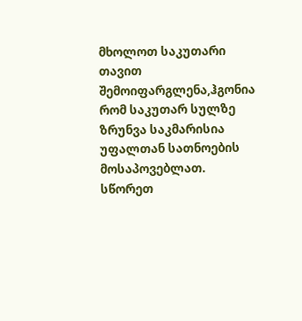მხოლოთ საკუთარი თავით შემოიფარგლენა,ჰგონია რომ საკუთარ სულზე ზრუნვა საკმარისია უფალთან სათნოების მოსაპოვებლათ.
სწორეთ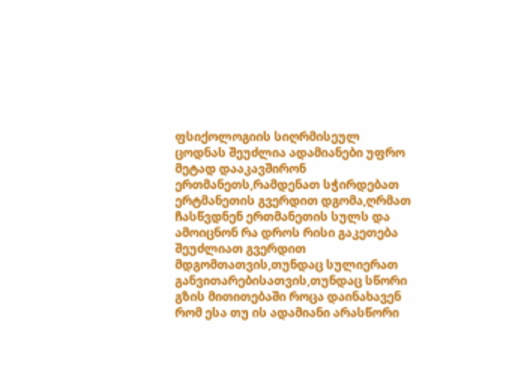ფსიქოლოგიის სიღრმისეულ ცოდნას შეუძლია ადამიანები უფრო მეტად დააკავშირონ ერთმანეთს,რამდენათ სჭირდებათ ერტმანეთის გვერდით დგომა,ღრმათ ჩასწვდნენ ერთმანეთის სულს და ამოიცნონ რა დროს რისი გაკეთება შეუძლიათ გვერდით მდგომთათვის,თუნდაც სულიერათ განვითარებისათვის,თუნდაც სწორი გზის მითითებაში როცა დაინახავენ რომ ესა თუ ის ადამიანი არასწორი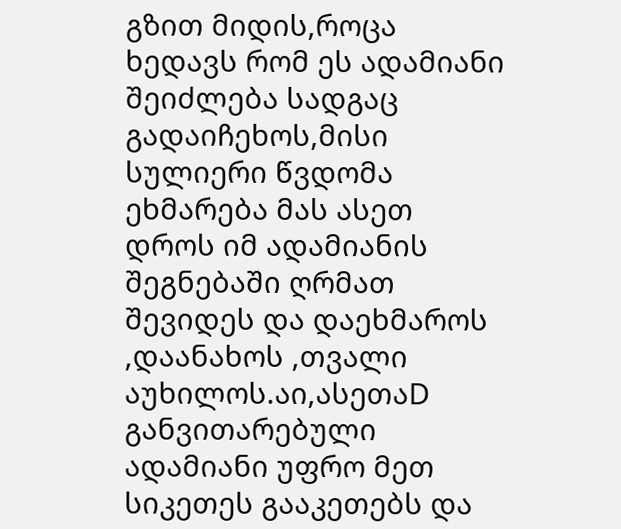გზით მიდის,როცა ხედავს რომ ეს ადამიანი შეიძლება სადგაც გადაიჩეხოს,მისი სულიერი წვდომა ეხმარება მას ასეთ დროს იმ ადამიანის შეგნებაში ღრმათ შევიდეს და დაეხმაროს ,დაანახოს ,თვალი აუხილოს.აი,ასეთაD განვითარებული ადამიანი უფრო მეთ სიკეთეს გააკეთებს და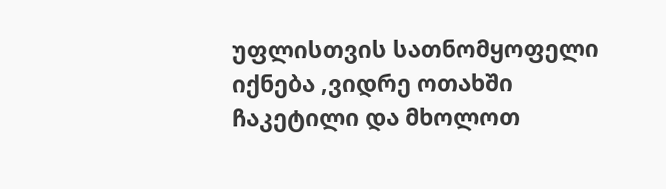უფლისთვის სათნომყოფელი იქნება ,ვიდრე ოთახში ჩაკეტილი და მხოლოთ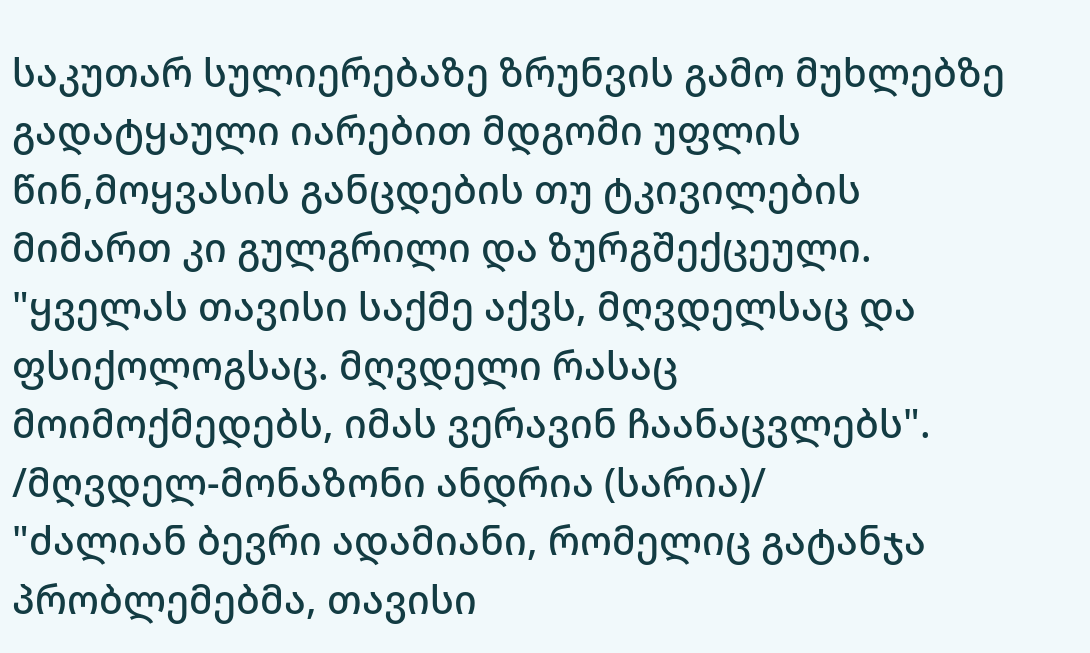საკუთარ სულიერებაზე ზრუნვის გამო მუხლებზე გადატყაული იარებით მდგომი უფლის წინ,მოყვასის განცდების თუ ტკივილების მიმართ კი გულგრილი და ზურგშექცეული.
"ყველას თავისი საქმე აქვს, მღვდელსაც და ფსიქოლოგსაც. მღვდელი რასაც მოიმოქმედებს, იმას ვერავინ ჩაანაცვლებს".
/მღვდელ-მონაზონი ანდრია (სარია)/
"ძალიან ბევრი ადამიანი, რომელიც გატანჯა პრობლემებმა, თავისი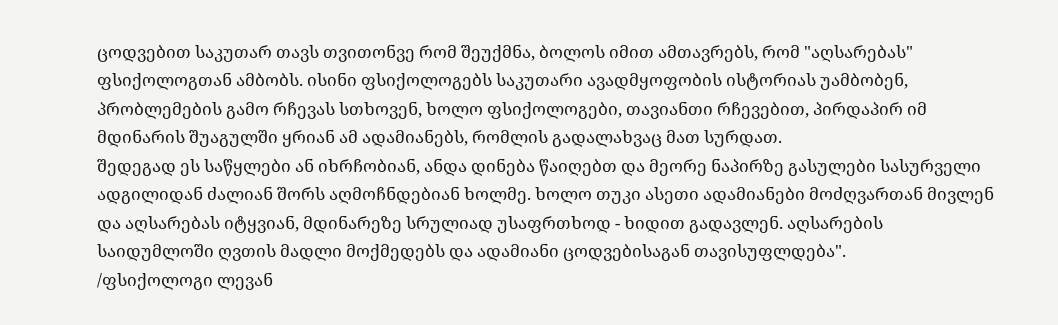ცოდვებით საკუთარ თავს თვითონვე რომ შეუქმნა, ბოლოს იმით ამთავრებს, რომ "აღსარებას" ფსიქოლოგთან ამბობს. ისინი ფსიქოლოგებს საკუთარი ავადმყოფობის ისტორიას უამბობენ, პრობლემების გამო რჩევას სთხოვენ, ხოლო ფსიქოლოგები, თავიანთი რჩევებით, პირდაპირ იმ მდინარის შუაგულში ყრიან ამ ადამიანებს, რომლის გადალახვაც მათ სურდათ.
შედეგად ეს საწყლები ან იხრჩობიან, ანდა დინება წაიღებთ და მეორე ნაპირზე გასულები სასურველი ადგილიდან ძალიან შორს აღმოჩნდებიან ხოლმე. ხოლო თუკი ასეთი ადამიანები მოძღვართან მივლენ და აღსარებას იტყვიან, მდინარეზე სრულიად უსაფრთხოდ - ხიდით გადავლენ. აღსარების საიდუმლოში ღვთის მადლი მოქმედებს და ადამიანი ცოდვებისაგან თავისუფლდება".
/ფსიქოლოგი ლევან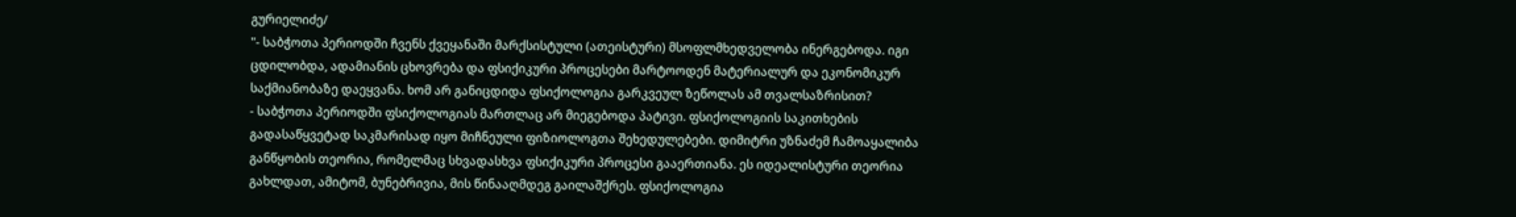გურიელიძე/
"- საბჭოთა პერიოდში ჩვენს ქვეყანაში მარქსისტული (ათეისტური) მსოფლმხედველობა ინერგებოდა. იგი ცდილობდა, ადამიანის ცხოვრება და ფსიქიკური პროცესები მარტოოდენ მატერიალურ და ეკონომიკურ საქმიანობაზე დაეყვანა. ხომ არ განიცდიდა ფსიქოლოგია გარკვეულ ზეწოლას ამ თვალსაზრისით?
- საბჭოთა პერიოდში ფსიქოლოგიას მართლაც არ მიეგებოდა პატივი. ფსიქოლოგიის საკითხების გადასაწყვეტად საკმარისად იყო მიჩნეული ფიზიოლოგთა შეხედულებები. დიმიტრი უზნაძემ ჩამოაყალიბა განწყობის თეორია, რომელმაც სხვადასხვა ფსიქიკური პროცესი გააერთიანა. ეს იდეალისტური თეორია გახლდათ, ამიტომ, ბუნებრივია, მის წინააღმდეგ გაილაშქრეს. ფსიქოლოგია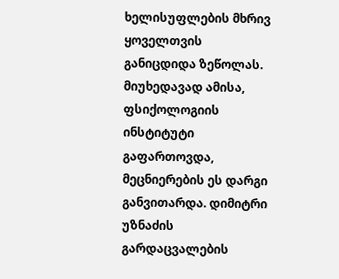ხელისუფლების მხრივ ყოველთვის განიცდიდა ზეწოლას. მიუხედავად ამისა, ფსიქოლოგიის ინსტიტუტი გაფართოვდა, მეცნიერების ეს დარგი განვითარდა. დიმიტრი უზნაძის გარდაცვალების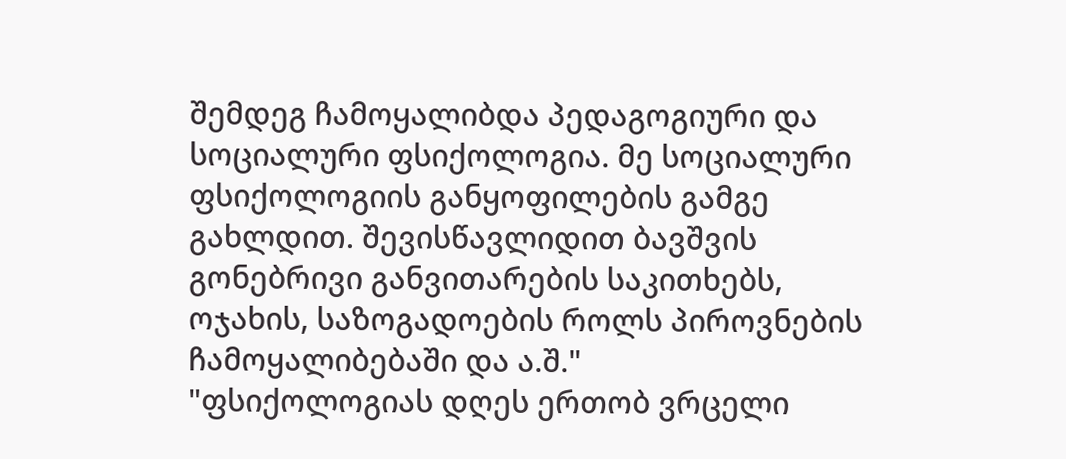შემდეგ ჩამოყალიბდა პედაგოგიური და სოციალური ფსიქოლოგია. მე სოციალური ფსიქოლოგიის განყოფილების გამგე გახლდით. შევისწავლიდით ბავშვის გონებრივი განვითარების საკითხებს, ოჯახის, საზოგადოების როლს პიროვნების ჩამოყალიბებაში და ა.შ."
"ფსიქოლოგიას დღეს ერთობ ვრცელი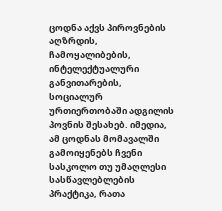ცოდნა აქვს პიროვნების აღზრდის, ჩამოყალიბების, ინტელექტუალური განვითარების, სოციალურ ურთიერთობაში ადგილის პოვნის შესახებ. იმედია, ამ ცოდნას მომავალში გამოიყენებს ჩვენი სასკოლო თუ უმაღლესი სასწავლებლების პრაქტიკა, რათა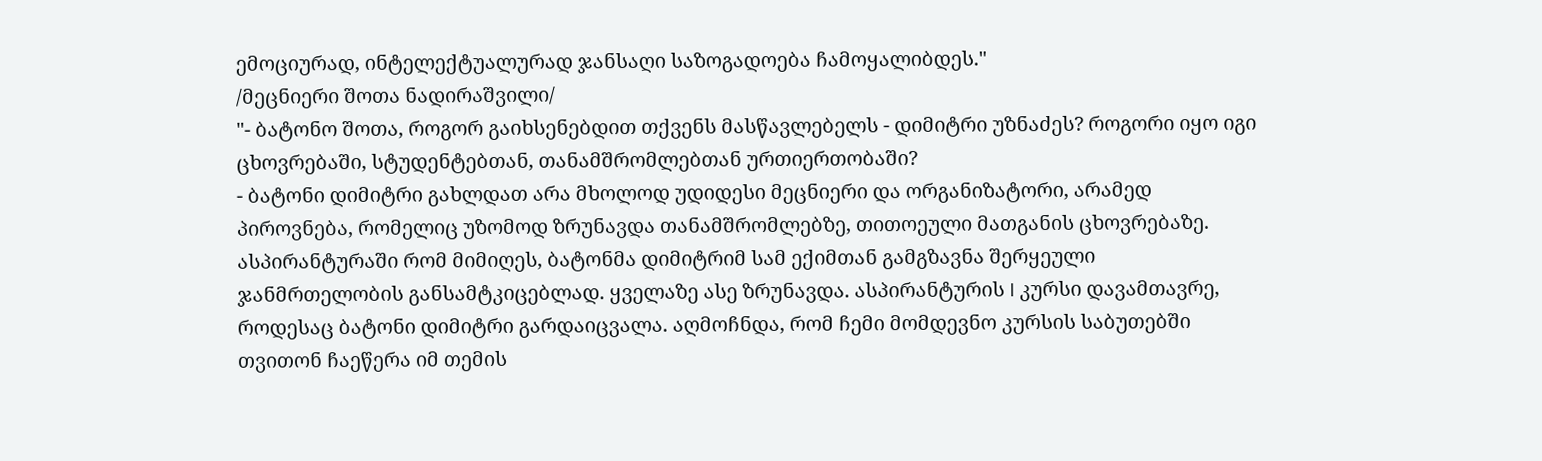ემოციურად, ინტელექტუალურად ჯანსაღი საზოგადოება ჩამოყალიბდეს."
/მეცნიერი შოთა ნადირაშვილი/
"- ბატონო შოთა, როგორ გაიხსენებდით თქვენს მასწავლებელს - დიმიტრი უზნაძეს? როგორი იყო იგი ცხოვრებაში, სტუდენტებთან, თანამშრომლებთან ურთიერთობაში?
- ბატონი დიმიტრი გახლდათ არა მხოლოდ უდიდესი მეცნიერი და ორგანიზატორი, არამედ პიროვნება, რომელიც უზომოდ ზრუნავდა თანამშრომლებზე, თითოეული მათგანის ცხოვრებაზე. ასპირანტურაში რომ მიმიღეს, ბატონმა დიმიტრიმ სამ ექიმთან გამგზავნა შერყეული ჯანმრთელობის განსამტკიცებლად. ყველაზე ასე ზრუნავდა. ასპირანტურის I კურსი დავამთავრე, როდესაც ბატონი დიმიტრი გარდაიცვალა. აღმოჩნდა, რომ ჩემი მომდევნო კურსის საბუთებში თვითონ ჩაეწერა იმ თემის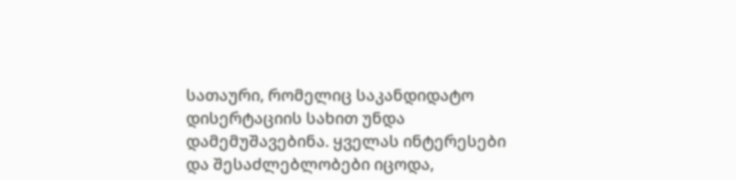სათაური, რომელიც საკანდიდატო დისერტაციის სახით უნდა დამემუშავებინა. ყველას ინტერესები და შესაძლებლობები იცოდა,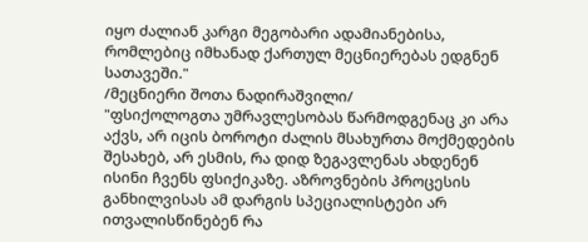იყო ძალიან კარგი მეგობარი ადამიანებისა, რომლებიც იმხანად ქართულ მეცნიერებას ედგნენ სათავეში."
/მეცნიერი შოთა ნადირაშვილი/
"ფსიქოლოგთა უმრავლესობას წარმოდგენაც კი არა აქვს, არ იცის ბოროტი ძალის მსახურთა მოქმედების შესახებ, არ ესმის, რა დიდ ზეგავლენას ახდენენ ისინი ჩვენს ფსიქიკაზე. აზროვნების პროცესის განხილვისას ამ დარგის სპეციალისტები არ ითვალისწინებენ რა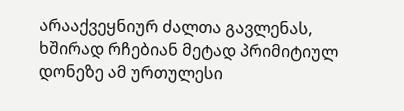არააქვეყნიურ ძალთა გავლენას, ხშირად რჩებიან მეტად პრიმიტიულ დონეზე ამ ურთულესი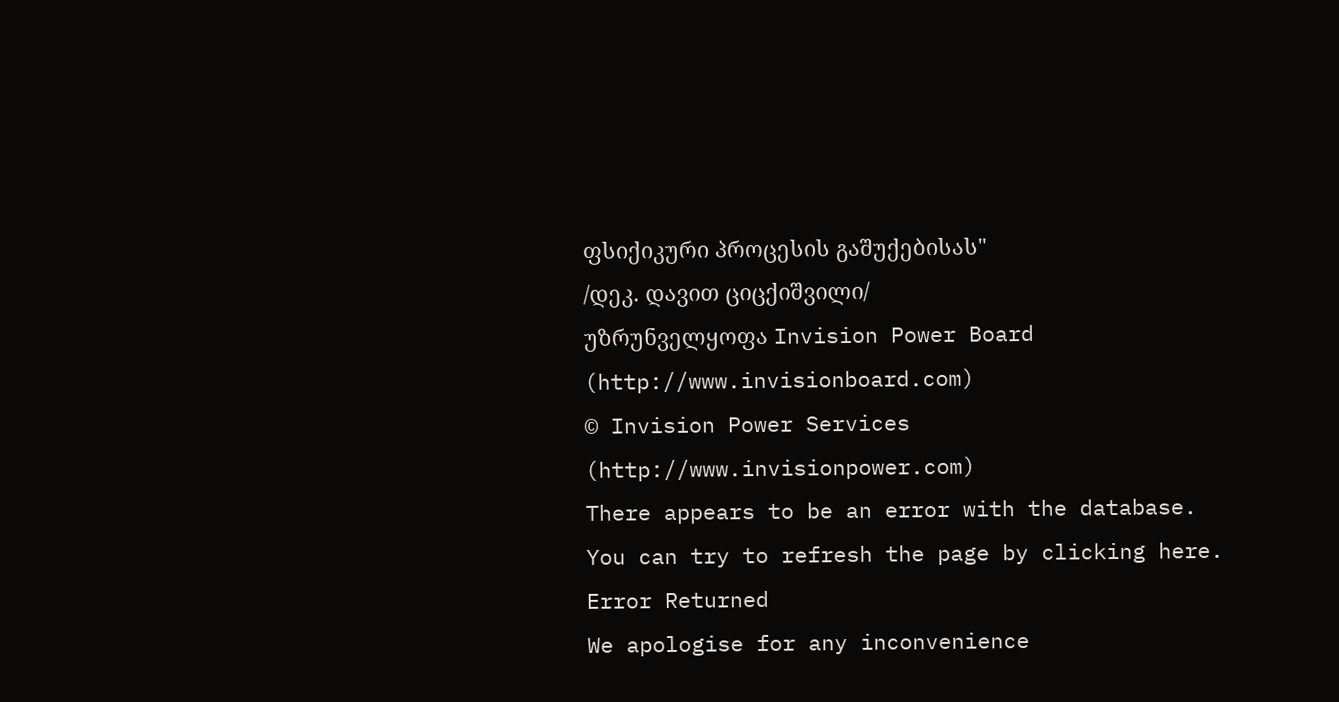ფსიქიკური პროცესის გაშუქებისას"
/დეკ. დავით ციცქიშვილი/
უზრუნველყოფა Invision Power Board (http://www.invisionboard.com)
© Invision Power Services (http://www.invisionpower.com)
There appears to be an error with the database.
You can try to refresh the page by clicking here.
Error Returned
We apologise for any inconvenience